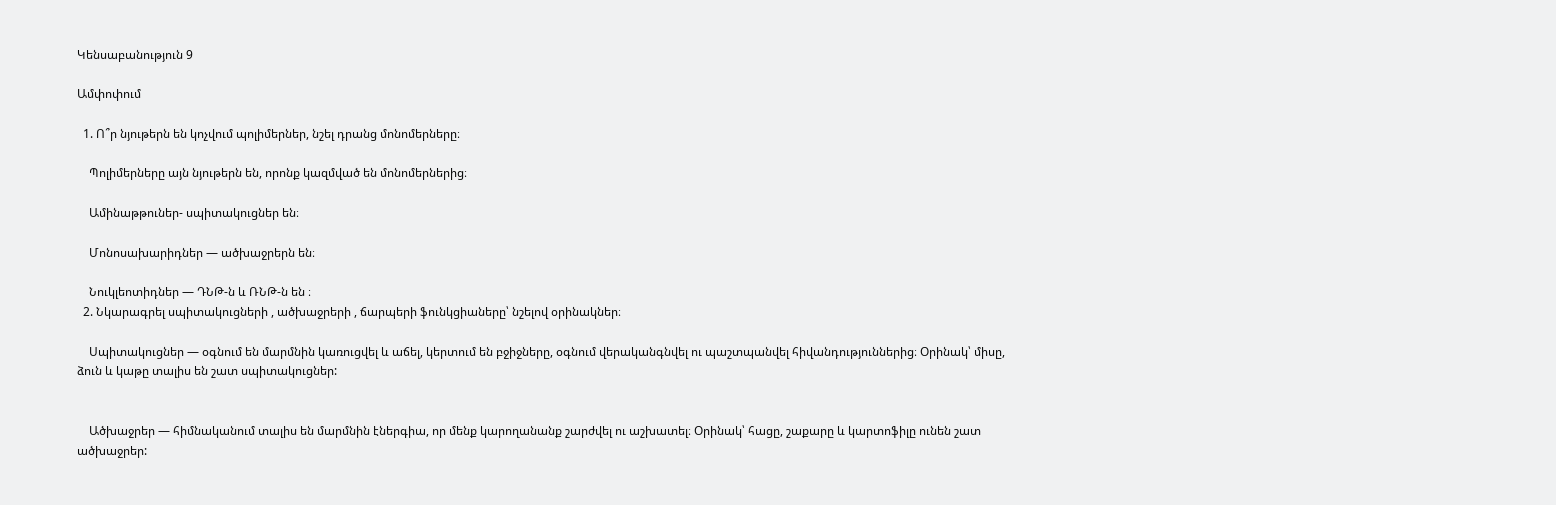Կենսաբանություն 9

Ամփոփում

  1. Ո՞ր նյութերն են կոչվում պոլիմերներ, նշել դրանց մոնոմերները։

    Պոլիմերները այն նյութերն են, որոնք կազմված են մոնոմերներից։

    Ամինաթթուներ- սպիտակուցներ են։

    Մոնոսախարիդներ — ածխաջրերն են։

    Նուկլեոտիդներ — ԴՆԹ-ն և ՌՆԹ-ն են ։
  2. Նկարագրել սպիտակուցների , ածխաջրերի , ճարպերի ֆունկցիաները՝ նշելով օրինակներ։

    Սպիտակուցներ — օգնում են մարմնին կառուցվել և աճել, կերտում են բջիջները, օգնում վերականգնվել ու պաշտպանվել հիվանդություններից։ Օրինակ՝ միսը, ձուն և կաթը տալիս են շատ սպիտակուցներ:


    Ածխաջրեր — հիմնականում տալիս են մարմնին էներգիա, որ մենք կարողանանք շարժվել ու աշխատել։ Օրինակ՝ հացը, շաքարը և կարտոֆիլը ունեն շատ ածխաջրեր: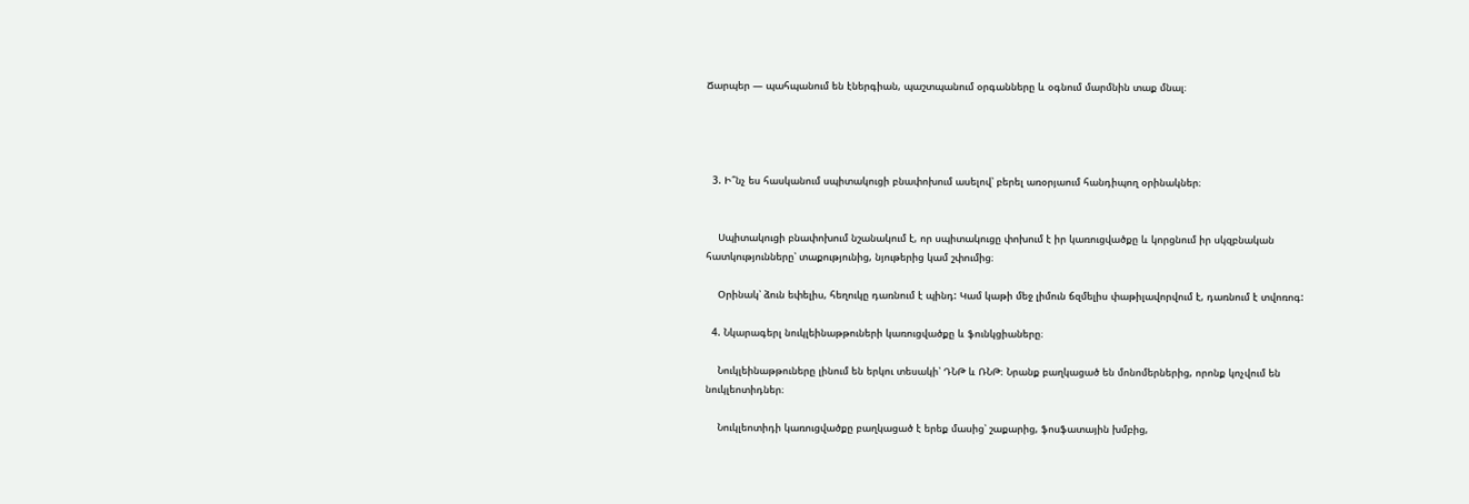Ճարպեր — պահպանում են էներգիան, պաշտպանում օրգանները և օգնում մարմնին տաք մնալ։




  3. Ի՞նչ ես հասկանում սպիտակուցի բնափոխում ասելով՝ բերել առօրյաում հանդիպող օրինակներ։


    Սպիտակուցի բնափոխում նշանակում է, որ սպիտակուցը փոխում է իր կառուցվածքը և կորցնում իր սկզբնական հատկությունները՝ տաքությունից, նյութերից կամ շփումից։

    Օրինակ՝ ձուն եփելիս, հեղուկը դառնում է պինդ: Կամ կաթի մեջ լիմուն ճզմելիս փաթիլավորվում է, դառնում է տվոռոգ:

  4. Նկարագերլ նուկլեինաթթուների կառուցվածքը և ֆունկցիաները։

    Նուկլեինաթթուները լինում են երկու տեսակի՝ ԴՆԹ և ՌՆԹ։ Նրանք բաղկացած են մոնոմերներից, որոնք կոչվում են նուկլեոտիդներ։

    Նուկլեոտիդի կառուցվածքը բաղկացած է երեք մասից՝ շաքարից, ֆոսֆատային խմբից,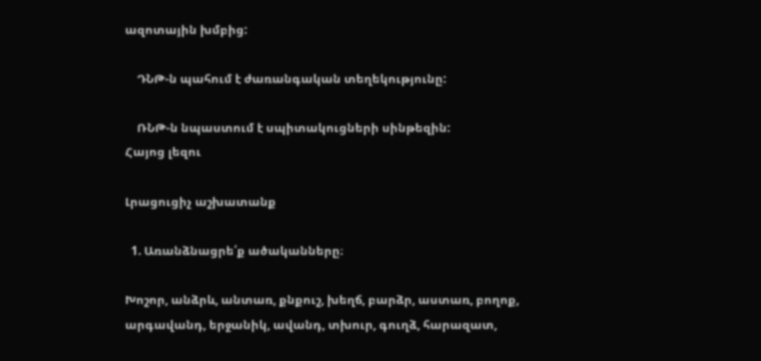ազոտային խմբից:

    ԴՆԹ-ն պահում է ժառանգական տեղեկությունը:

    ՌՆԹ-ն նպաստում է սպիտակուցների սինթեզին:
Հայոց լեզու

Լրացուցիչ աշխատանք

  1. Առանձնացրե՛ք ածականները։

Խոշոր, անձրև, անտառ, քնքուշ, խեղճ, բարձր, աստառ, բողոք, արգավանդ, երջանիկ, ավանդ, տխուր, գուղձ, հարազատ,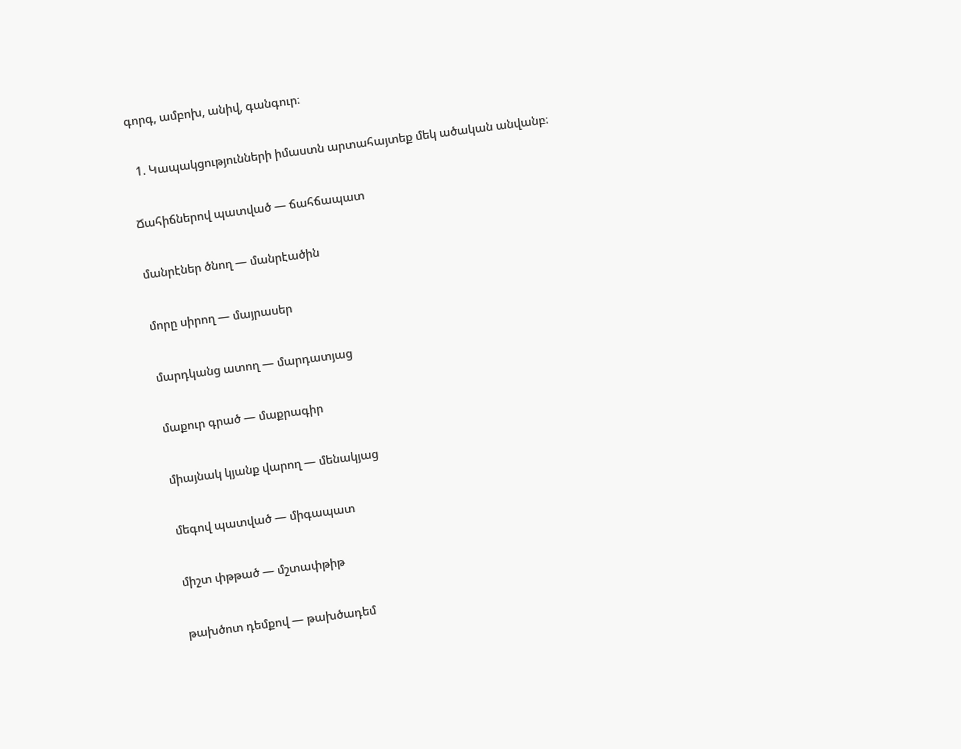գորգ, ամբոխ, անիվ, գանգուր։

  1. Կապակցությունների իմաստն արտահայտեք մեկ ածական անվանբ։

Ճահիճներով պատված — ճահճապատ

մանրէներ ծնող — մանրէածին

մորը սիրող — մայրասեր

մարդկանց ատող — մարդատյաց

մաքուր գրած — մաքրագիր

միայնակ կյանք վարող — մենակյաց

մեգով պատված — միգապատ

միշտ փթթած — մշտափթիթ

թախծոտ դեմքով — թախծադեմ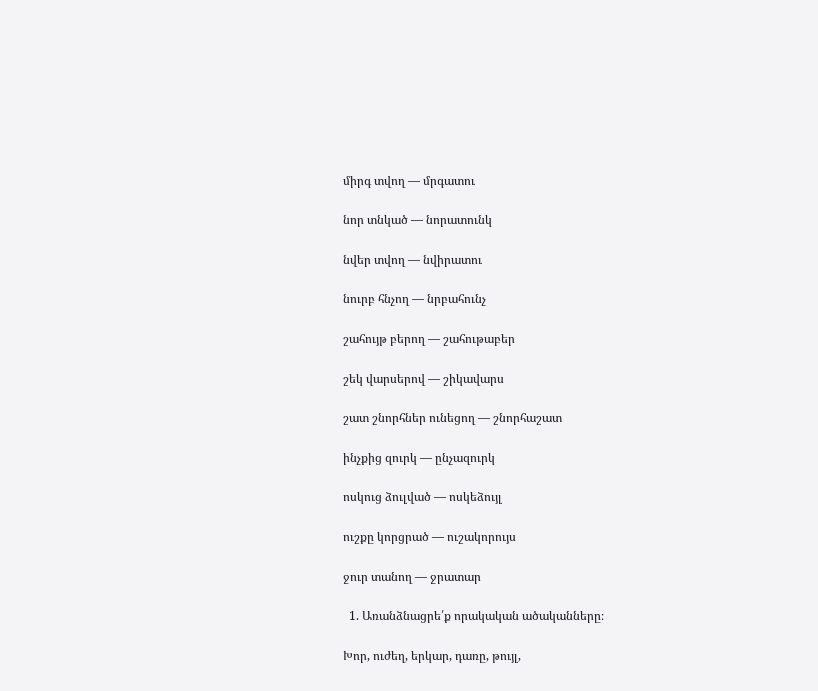միրգ տվող — մրգատու

նոր տնկած — նորատունկ

նվեր տվող — նվիրատու

նուրբ հնչող — նրբահունչ

շահույթ բերող — շահութաբեր

շեկ վարսերով — շիկավարս

շատ շնորհներ ունեցող — շնորհաշատ

ինչքից զուրկ — ընչազուրկ

ոսկուց ձուլված — ոսկեձույլ

ուշքը կորցրած — ուշակորույս

ջուր տանող — ջրատար

  1. Առանձնացրե՛ք որակական ածականները։

Խոր, ուժեղ, երկար, դառը, թույլ,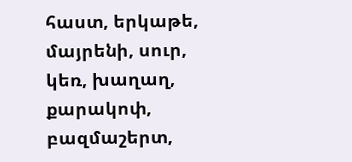հաստ, երկաթե, մայրենի, սուր, կեռ, խաղաղ, քարակոփ, բազմաշերտ,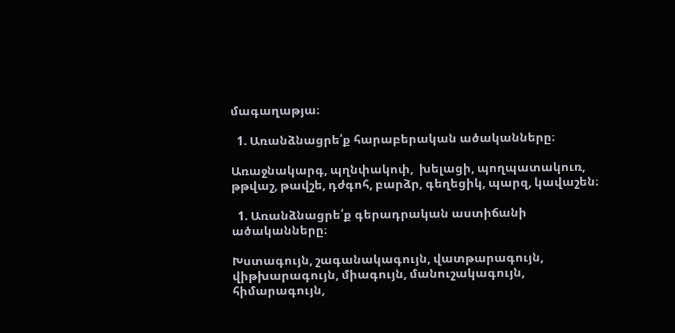մագաղաթյա։

  1. Առանձնացրե՛ք հարաբերական ածականները։

Առաջնակարգ, պղնփակոփ,  խելացի, պողպատակուռ, թթվաշ, թավշե, դժգոհ, բարձր, գեղեցիկ, պարզ, կավաշեն։

  1. Առանձնացրե՛ք գերադրական աստիճանի ածականները։

Խստագույն, շագանակագույն, վատթարագույն, վիթխարագույն, միագույն, մանուշակագույն, հիմարագույն,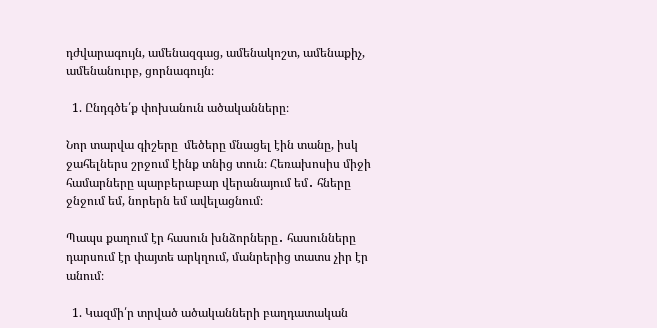դժվարագույն, ամենազգաց, ամենակոշտ, ամենաքիչ, ամենանուրբ, ցորնագույն։

  1. Ընդգծե՛ք փոխանուն ածականները։

Նոր տարվա գիշերը  մեծերը մնացել էին տանը, իսկ ջահելներս շրջում էինք տնից տուն։ Հեռախոսիս միջի համարները պարբերաբար վերանայում եմ․ հները ջնջում եմ, նորերն եմ ավելացնում։

Պապս քաղում էր հասուն խնձորները․ հասունները դարսում էր փայտե արկղում, մանրերից տատս չիր էր անում։

  1. Կազմի՛ր տրված ածականների բաղդատական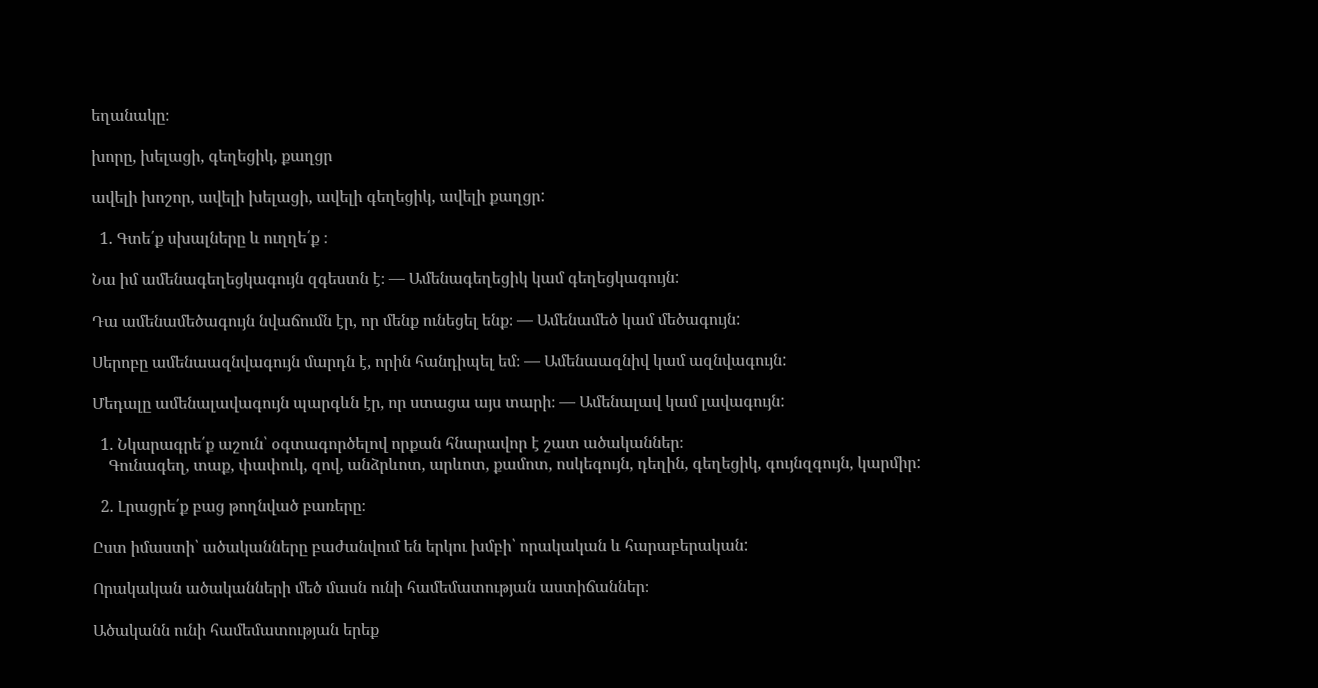եղանակը։

խորը, խելացի, գեղեցիկ, քաղցր

ավելի խոշոր, ավելի խելացի, ավելի գեղեցիկ, ավելի քաղցր:

  1. Գտե՛ք սխալները և ուղղե՛ք ։

Նա իմ ամենագեղեցկագույն զգեստն է։ — Ամենագեղեցիկ կամ գեղեցկագույն:

Դա ամենամեծագույն նվաճումն էր, որ մենք ունեցել ենք։ — Ամենամեծ կամ մեծագույն:

Սերոբը ամենաազնվագույն մարդն է, որին հանդիպել եմ։ — Ամենաազնիվ կամ ազնվագույն:

Մեդալը ամենալավագույն պարգևն էր, որ ստացա այս տարի։ — Ամենալավ կամ լավագույն:

  1. Նկարագրե՛ք աշուն՝ օգտագործելով որքան հնարավոր է շատ ածականներ։
    Գունագեղ, տաք, փափուկ, զով, անձրևոտ, արևոտ, քամոտ, ոսկեգույն, դեղին, գեղեցիկ, գույնզգույն, կարմիր:

  2. Լրացրե՛ք բաց թողնված բառերը։

Ըստ իմաստի՝ ածականները բաժանվում են երկու խմբի՝ որակական և հարաբերական:

Որակական ածականների մեծ մասն ունի համեմատության աստիճաններ։

Ածականն ունի համեմատության երեք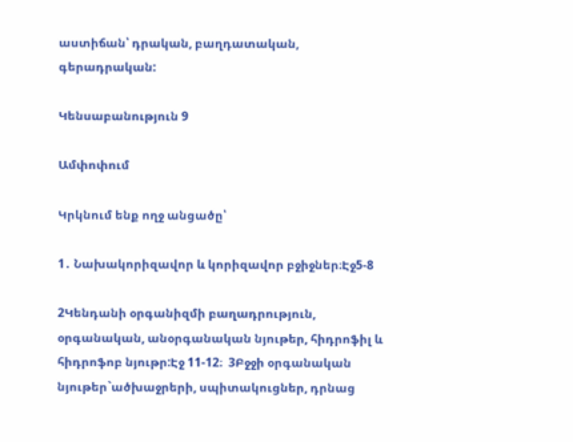աստիճան՝ դրական, բաղդատական, գերադրական:

Կենսաբանություն 9

Ամփոփում

Կրկնում ենք ողջ անցածը՝

1․ Նախակորիզավոր և կորիզավոր բջիջներ։Էջ5-8

2Կենդանի օրգանիզմի բաղադրություն, օրգանական, անօրգանական նյութեր, հիդրոֆիլ և հիդրոֆոբ նյութր:Էջ 11-12։  3Բջջի օրգանական նյութեր`ածխաջրերի, սպիտակուցներ, դրնաց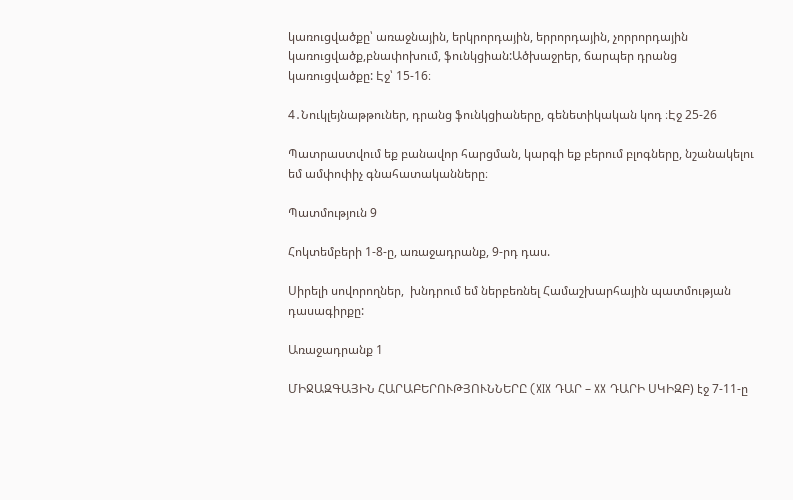կառուցվածքը՝ առաջնային, երկրորդային, երրորդային, չորրորդային կառուցվածք,բնափոխում, ֆունկցիան:Ածխաջրեր, ճարպեր դրանց կառուցվածքը: Էջ՝ 15-16։

4․Նուկլեյնաթթուներ, դրանց ֆունկցիաները, գենետիկական կոդ ։Էջ 25-26

Պատրաստվում եք բանավոր հարցման, կարգի եք բերում բլոգները, նշանակելու եմ ամփոփիչ գնահատականները։

Պատմություն 9

Հոկտեմբերի 1-8-ը, առաջադրանք, 9-րդ դաս.

Սիրելի սովորողներ,  խնդրում եմ ներբեռնել Համաշխարհային պատմության դասագիրքը:

Առաջադրանք 1

ՄԻՋԱԶԳԱՅԻՆ ՀԱՐԱԲԵՐՈՒԹՅՈՒՆՆԵՐԸ (XIX ԴԱՐ – XX ԴԱՐԻ ՍԿԻԶԲ) էջ 7-11-ը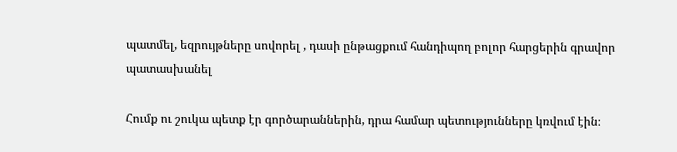պատմել, եզրույթները սովորել , դասի ընթացքում հանդիպող բոլոր հարցերին գրավոր պատասխանել

Հումք ու շուկա պետք էր գործարաններին, դրա համար պետությունները կռվում էին։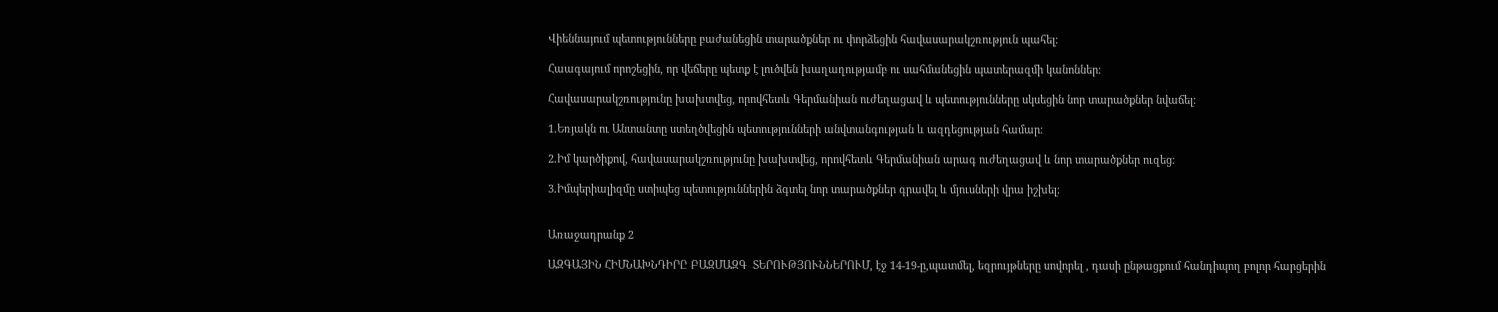Վիեննայում պետությունները բաժանեցին տարածքներ ու փորձեցին հավասարակշռություն պահել։

Հաագայում որոշեցին, որ վեճերը պետք է լուծվեն խաղաղությամբ ու սահմանեցին պատերազմի կանոններ։

Հավասարակշռությունը խախտվեց, որովհետև Գերմանիան ուժեղացավ և պետությունները սկսեցին նոր տարածքներ նվաճել։

1.Եռյակն ու Անտանտը ստեղծվեցին պետությունների անվտանգության և ազդեցության համար։

2.Իմ կարծիքով, հավասարակշռությունը խախտվեց, որովհետև Գերմանիան արագ ուժեղացավ և նոր տարածքներ ուզեց։

3.Իմպերիալիզմը ստիպեց պետություններին ձգտել նոր տարածքներ գրավել և մյուսների վրա իշխել։


Առաջադրանք 2

ԱԶԳԱՅԻՆ ՀԻՄՆԱԽՆԴԻՐԸ ԲԱԶՄԱԶԳ  ՏԵՐՈՒԹՅՈՒՆՆԵՐՈՒՄ, էջ 14-19-ը,պատմել, եզրույթները սովորել , դասի ընթացքում հանդիպող բոլոր հարցերին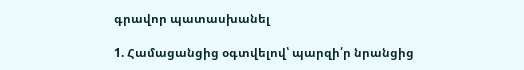գրավոր պատասխանել

1. Համացանցից օգտվելով՝ պարզի՛ր նրանցից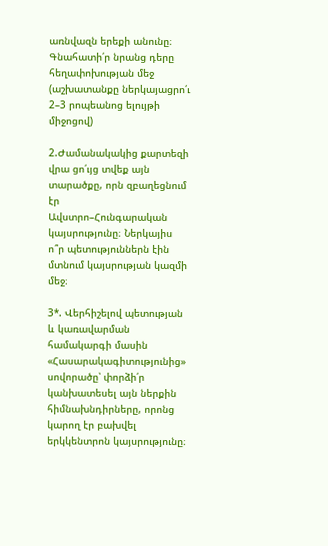առնվազն երեքի անունը։
Գնահատի՛ր նրանց դերը հեղափոխության մեջ (աշխատանքը ներկայացրո՛ւ
2–3 րոպեանոց ելույթի միջոցով)

2.Ժամանակակից քարտեզի վրա ցո՛ւյց տվեք այն տարածքը, որն զբաղեցնում էր
Ավստրո–Հունգարական կայսրությունը։ Ներկայիս ո՞ր պետություններն էին
մտնում կայսրության կազմի մեջ։

3*. Վերհիշելով պետության և կառավարման համակարգի մասին «Հասարակագիտությունից» սովորածը՝ փորձի՛ր կանխատեսել այն ներքին հիմնախնդիրները, որոնց կարող էր բախվել երկկենտրոն կայսրությունը։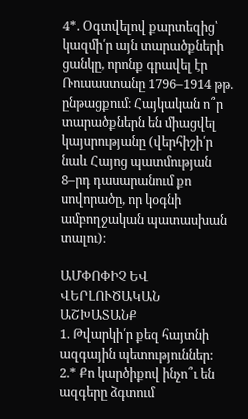4*. Օգտվելով քարտեզից՝ կազմի՛ր այն տարածքների ցանկը, որոնք գրավել էր
Ռուսաստանը 1796–1914 թթ. ընթացքում։ Հայկական ո՞ր տարածքներն են միացվել կայսրությանը (վերհիշի՛ր նաև Հայոց պատմության 8–րդ դասարանում քո
սովորածը, որ կօգնի ամբողջական պատասխան տալու)։

ԱՄՓՈՓԻՉ ԵՎ ՎԵՐԼՈՒԾԱԿԱՆ ԱՇԽԱՏԱՆՔ
1. Թվարկի՛ր քեզ հայտնի ազգային պետություններ:
2.* Քո կարծիքով ինչո՞ւ են ազգերը ձգտում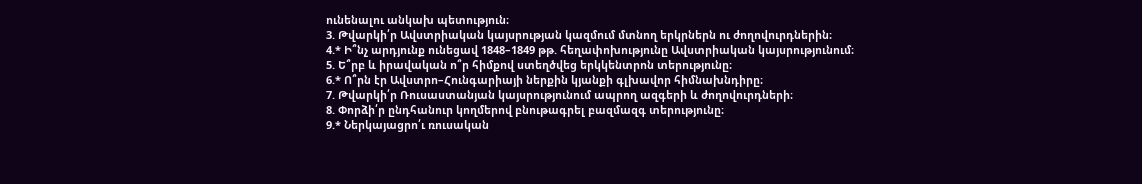ունենալու անկախ պետություն։
3. Թվարկի՛ր Ավստրիական կայսրության կազմում մտնող երկրներն ու ժողովուրդներին։
4.* Ի՞նչ արդյունք ունեցավ 1848–1849 թթ. հեղափոխությունը Ավստրիական կայսրությունում։
5. Ե՞րբ և իրավական ո՞ր հիմքով ստեղծվեց երկկենտրոն տերությունը։
6.* Ո՞րն էր Ավստրո–Հունգարիայի ներքին կյանքի գլխավոր հիմնախնդիրը։
7. Թվարկի՛ր Ռուսաստանյան կայսրությունում ապրող ազգերի և ժողովուրդների։
8. Փորձի՛ր ընդհանուր կողմերով բնութագրել բազմազգ տերությունը։
9.* Ներկայացրո՛ւ ռուսական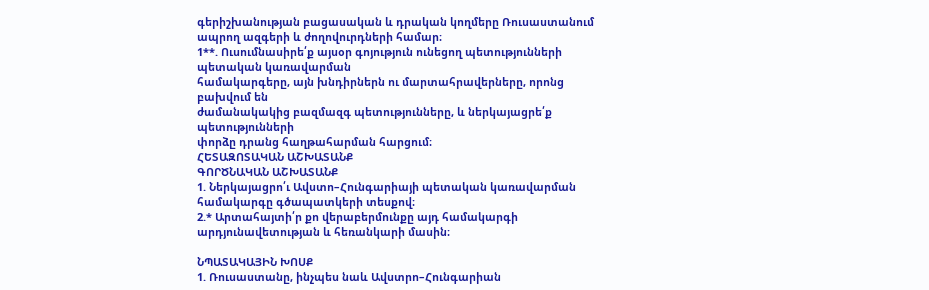գերիշխանության բացասական և դրական կողմերը Ռուսաստանում ապրող ազգերի և ժողովուրդների համար։
1**. Ուսումնասիրե՛ք այսօր գոյություն ունեցող պետությունների պետական կառավարման
համակարգերը, այն խնդիրներն ու մարտահրավերները, որոնց բախվում են
ժամանակակից բազմազգ պետությունները, և ներկայացրե՛ք պետությունների
փորձը դրանց հաղթահարման հարցում։
ՀԵՏԱԶՈՏԱԿԱՆ ԱՇԽԱՏԱՆՔ
ԳՈՐԾՆԱԿԱՆ ԱՇԽԱՏԱՆՔ
1. Ներկայացրո՛ւ Ավստո–Հունգարիայի պետական կառավարման համակարգը գծապատկերի տեսքով։
2.* Արտահայտի՛ր քո վերաբերմունքը այդ համակարգի արդյունավետության և հեռանկարի մասին։

ՆՊԱՏԱԿԱՅԻՆ ԽՈՍՔ
1. Ռուսաստանը, ինչպես նաև Ավստրո–Հունգարիան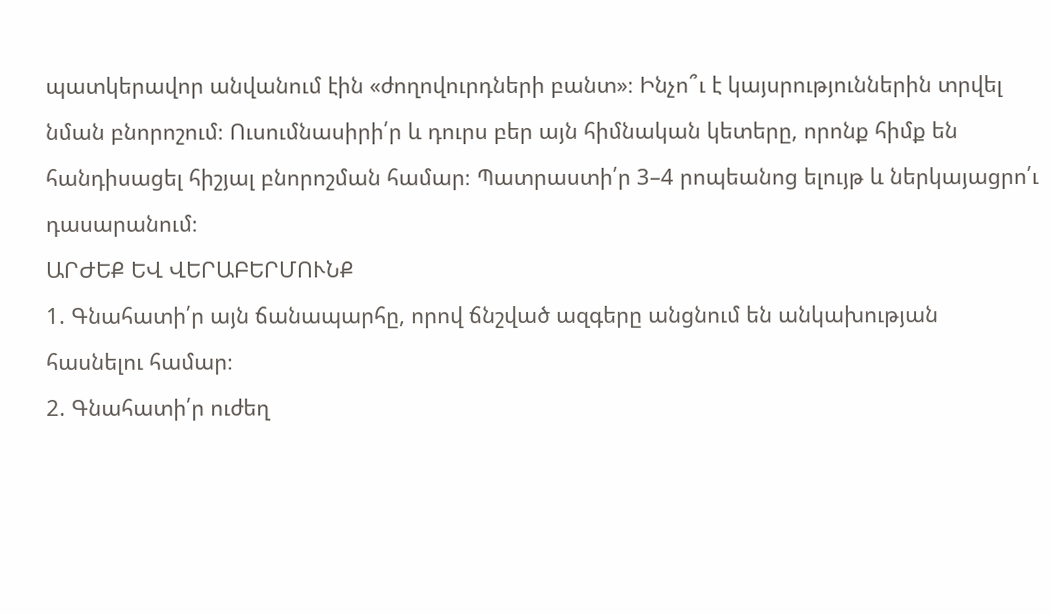պատկերավոր անվանում էին «ժողովուրդների բանտ»։ Ինչո՞ւ է կայսրություններին տրվել նման բնորոշում։ Ուսումնասիրի՛ր և դուրս բեր այն հիմնական կետերը, որոնք հիմք են հանդիսացել հիշյալ բնորոշման համար։ Պատրաստի՛ր 3–4 րոպեանոց ելույթ և ներկայացրո՛ւ դասարանում։
ԱՐԺԵՔ ԵՎ ՎԵՐԱԲԵՐՄՈՒՆՔ
1. Գնահատի՛ր այն ճանապարհը, որով ճնշված ազգերը անցնում են անկախության
հասնելու համար։
2. Գնահատի՛ր ուժեղ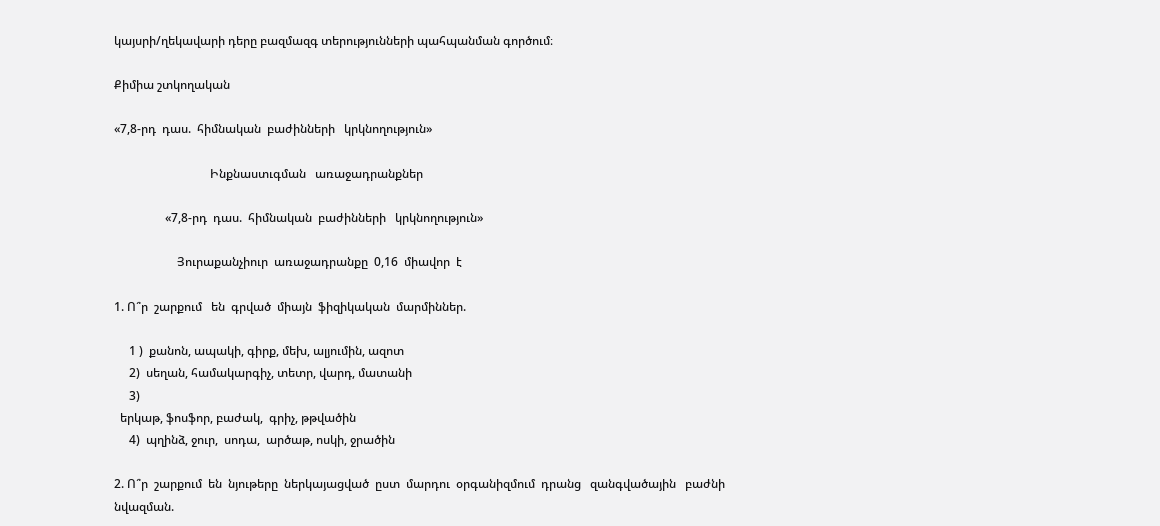կայսրի/ղեկավարի դերը բազմազգ տերությունների պահպանման գործում։

Քիմիա շտկողական

«7,8-րդ  դաս.  հիմնական  բաժինների   կրկնողություն»

                                Ինքնաստւգման   առաջադրանքներ

                 «7,8-րդ  դաս.  հիմնական  բաժինների   կրկնողություն»

                     Յուրաքանչիուր  առաջադրանքը  0,16  միավոր  է

1. Ո՞ր  շարքում   են  գրված  միայն  ֆիզիկական  մարմիններ.

     1 )  քանոն, ապակի, գիրք, մեխ, ալյումին, ազոտ
     2)  սեղան, համակարգիչ, տետր, վարդ, մատանի
     3)
  երկաթ, ֆոսֆոր, բաժակ,  գրիչ, թթվածին
     4)  պղինձ, ջուր,  սոդա,  արծաթ, ոսկի, ջրածին

2. Ո՞ր  շարքում  են  նյութերը  ներկայացված  ըստ  մարդու  օրգանիզմում  դրանց   զանգվածային   բաժնի  նվազման.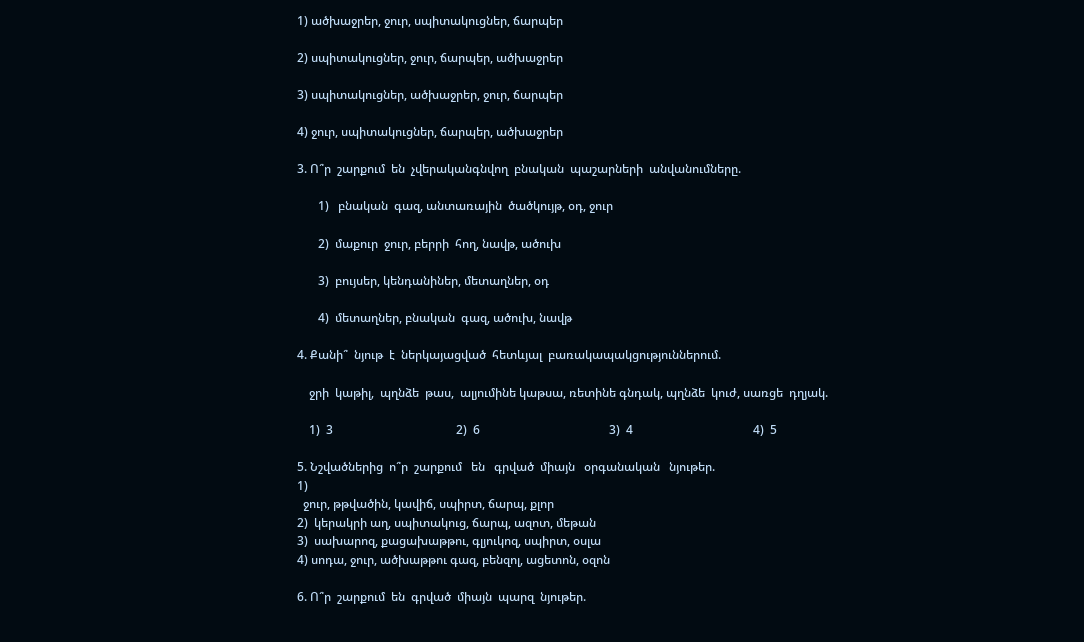1) ածխաջրեր, ջուր, սպիտակուցներ, ճարպեր

2) սպիտակուցներ, ջուր, ճարպեր, ածխաջրեր

3) սպիտակուցներ, ածխաջրեր, ջուր, ճարպեր

4) ջուր, սպիտակուցներ, ճարպեր, ածխաջրեր

3. Ո՞ր  շարքում  են  չվերականգնվող  բնական  պաշարների  անվանումները.

       1)   բնական  գազ, անտառային  ծածկույթ, օդ, ջուր

       2)  մաքուր  ջուր, բերրի  հող, նավթ, ածուխ

       3)  բույսեր, կենդանիներ, մետաղներ, օդ

       4)  մետաղներ, բնական  գազ, ածուխ, նավթ

4. Քանի՞  նյութ  է  ներկայացված  հետևյալ  բառակապակցություններում.

    ջրի  կաթիլ,  պղնձե  թաս,  ալյումինե կաթսա, ռետինե գնդակ, պղնձե  կուժ, սառցե  դղյակ.

    1)  3                                         2)  6                                           3)  4                                        4)  5

5. Նշվածներից  ո՞ր  շարքում   են   գրված  միայն   օրգանական   նյութեր.
1)
  ջուր, թթվածին, կավիճ, սպիրտ, ճարպ, քլոր
2)  կերակրի աղ, սպիտակուց, ճարպ, ազոտ, մեթան
3)  սախարոզ, քացախաթթու, գլյուկոզ, սպիրտ, օսլա
4) սոդա, ջուր, ածխաթթու գազ, բենզոլ, ացետոն, օզոն

6. Ո՞ր  շարքում  են  գրված  միայն  պարզ  նյութեր.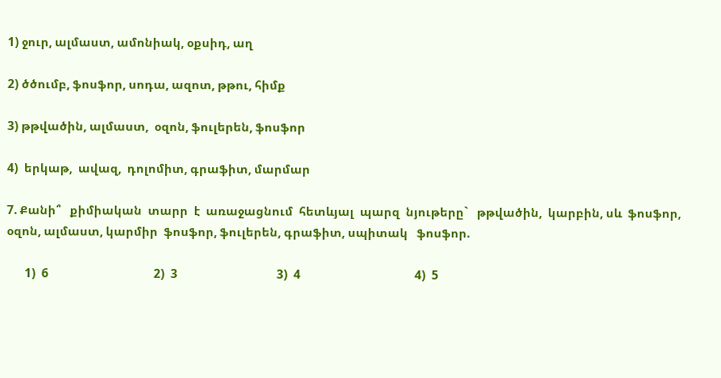1) ջուր, ալմաստ, ամոնիակ, օքսիդ, աղ

2) ծծումբ, ֆոսֆոր, սոդա, ազոտ, թթու, հիմք

3) թթվածին, ալմաստ,  օզոն, ֆուլերեն, ֆոսֆոր

4)  երկաթ,  ավազ,  դոլոմիտ, գրաֆիտ, մարմար

7. Քանի՞   քիմիական  տարր  է  առաջացնում  հետևյալ  պարզ  նյութերը`   թթվածին,  կարբին, սև  ֆոսֆոր, օզոն, ալմաստ, կարմիր  ֆոսֆոր, ֆուլերեն, գրաֆիտ, սպիտակ   ֆոսֆոր.

      1)  6                                   2)  3                                 3)  4                                      4)  5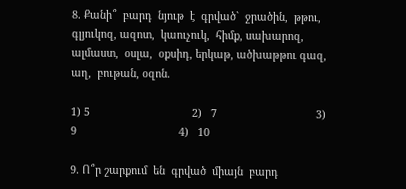8. Քանի՞  բարդ  նյութ  է  գրված`  ջրածին,  թթու,  գլյուկոզ, ազոտ,  կաուչուկ,  հիմք, սախարոզ,  ալմաստ,  օսլա,  օքսիդ, երկաթ, ածխաթթու գազ,  աղ,  բութան, օզոն.

1) 5                                  2)   7                                 3)   9                                  4)   10

9. Ո՞ր շարքում  են  գրված  միայն  բարդ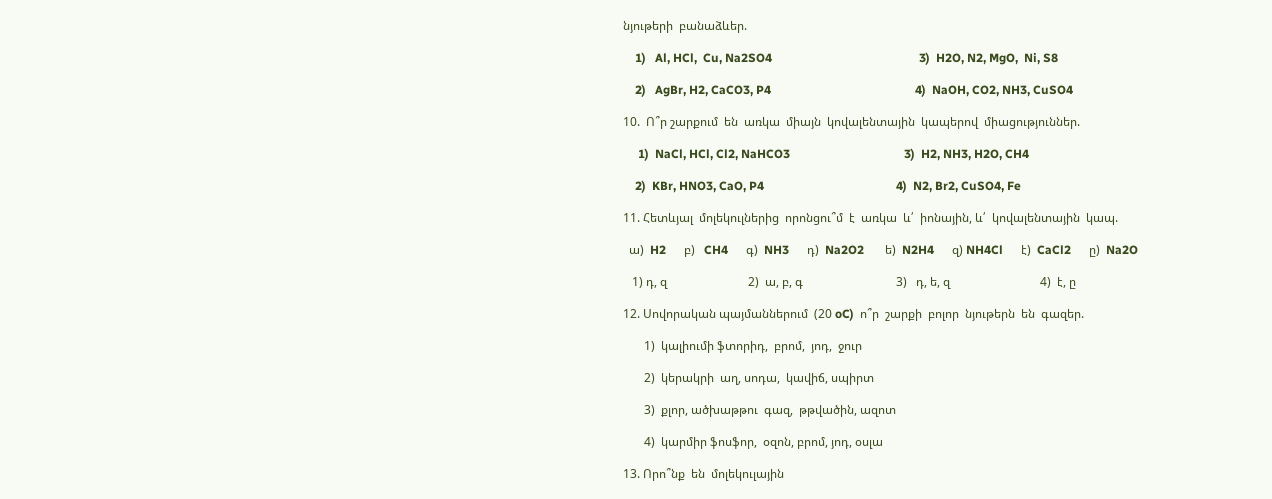նյութերի  բանաձևեր.

    1)   Al, HCl,  Cu, Na2SO4                                                 3)  H2O, N2, MgO,  Ni, S8

    2)   AgBr, H2, CaCO3, P4                                                4)  NaOH, CO2, NH3, CuSO4

10.  Ո՞ր շարքում  են  առկա  միայն  կովալենտային  կապերով  միացություններ.

     1)  NaCl, HCl, Cl2, NaHCO3                                      3)  H2, NH3, H2O, CH4

    2)  KBr, HNO3, CaO, P4                                            4)  N2, Br2, CuSO4, Fe

11. Հետևյալ  մոլեկուլներից  որոնցու՞մ  է  առկա  և՛  իոնային, և՛  կովալենտային  կապ.

  ա)  H2      բ)   CH4      գ)  NH3      դ)  Na2O2       ե)  N2H4      զ) NH4Cl      է)  CaCl2      ը)  Na2O

   1) դ, զ                           2)  ա, բ, գ                               3)   դ, ե, զ                              4)  է, ը

12. Սովորական պայմաններում  (20 oC)  ո՞ր  շարքի  բոլոր  նյութերն  են  գազեր.

       1)  կալիումի ֆտորիդ,  բրոմ,  յոդ,  ջուր

       2)  կերակրի  աղ, սոդա,  կավիճ, սպիրտ

       3)  քլոր, ածխաթթու  գազ,  թթվածին, ազոտ

       4)  կարմիր ֆոսֆոր,  օզոն, բրոմ, յոդ, օսլա

13. Որո՞նք  են  մոլեկուլային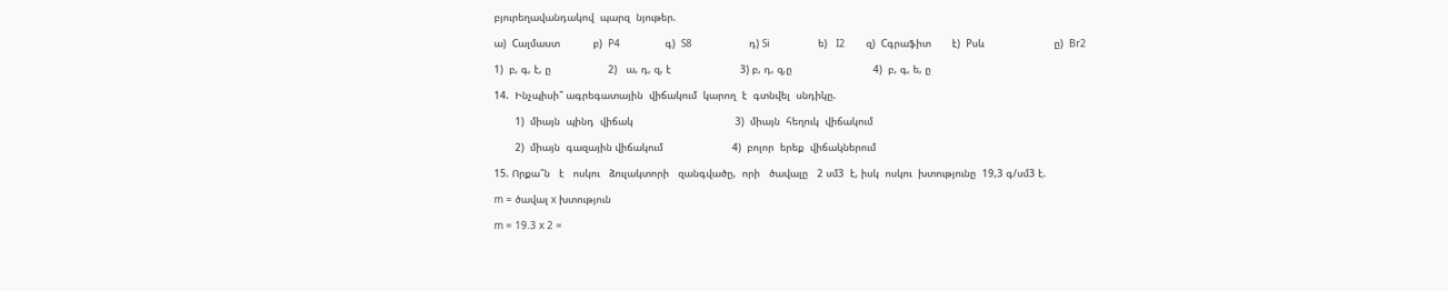բյուրեղավանդակով  պարզ  նյութեր.

ա)  Cալմաստ           բ)  P4               գ)  S8                   դ) Si                ե)   I2       զ)  Cգրաֆիտ       է)  Pսև                       ը)  Br2

1)  բ, գ, է, ը                   2)   ա, դ, զ, է                       3) բ, դ, զ,ը                           4)  բ, գ, ե, ը

14.  Ինչպիսի՞ ագրեգատային  վիճակում  կարող  է  գտնվել  սնդիկը.

       1)  միայն  պինդ  վիճակ                                  3)  միայն  հեղուկ  վիճակում

       2)  միայն  գազային վիճակում                       4)  բոլոր  երեք  վիճակներում

15. Որքա՞ն   է   ոսկու   ձուլակտորի   զանգվածը,  որի   ծավալը   2 սմ3  է, իսկ  ոսկու  խտությունը  19,3 գ/սմ3 է.

m = ծավալ x խտություն

m = 19.3 x 2 =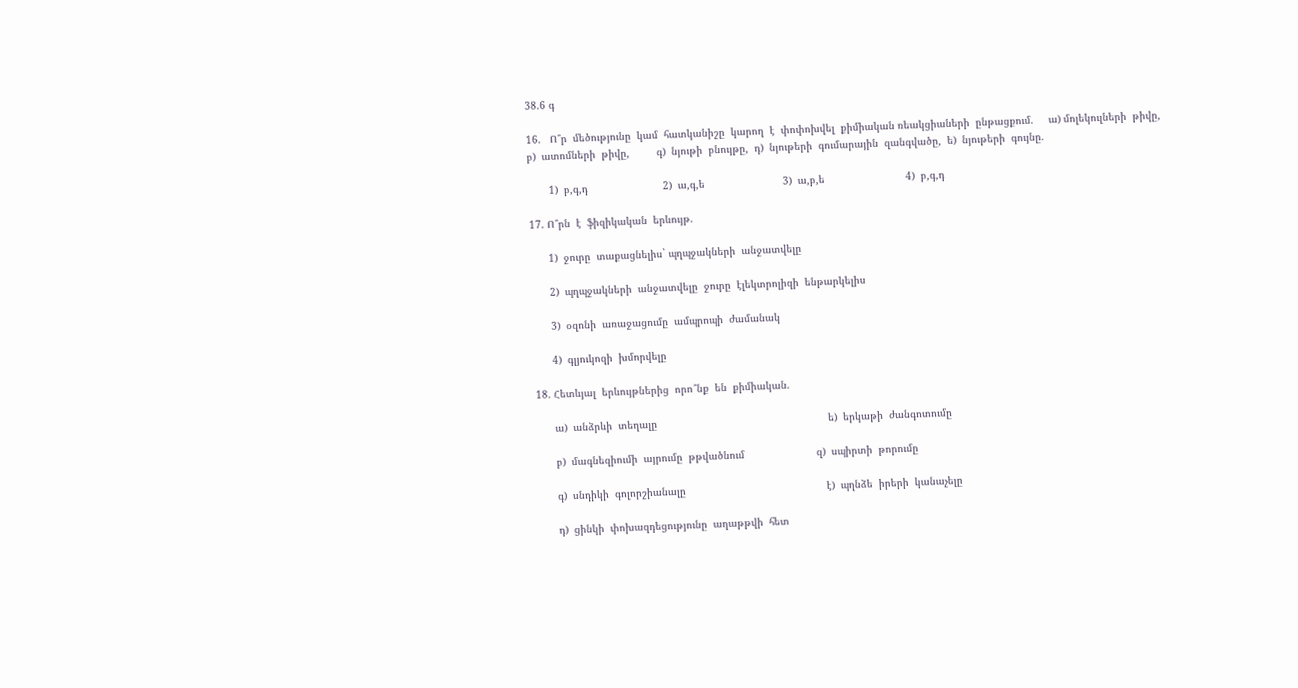38.6 գ

16.   Ո՞ր  մեծությունը  կամ  հատկանիշը  կարող  է  փոփոխվել  քիմիական ռեակցիաների  ընթացքում.     ա) մոլեկուլների  թիվը,          բ)  ատոմների  թիվը,         գ)  նյութի  բնույթը,  դ)  նյութերի  գումարային  զանգվածը,  ե)  նյութերի  գույնը.

       1)  բ,գ,դ                         2)  ա,գ,ե                          3)  ա,բ,ե                           4)  բ,գ,դ

17. Ո՞րն  է  ֆիզիկական  երևույթ.

      1)  ջուրը  տաքացնելիս` պղպջակների  անջատվելը

      2)  պղպջակների  անջատվելը  ջուրը  էլեկտրոլիզի  ենթարկելիս

      3)  օզոնի  առաջացումը  ամպրոպի  ժամանակ

      4)  գլյուկոզի  խմորվելը

18. Հետևյալ  երևույթներից  որո՞նք  են  քիմիական.

      ա)  անձրևի  տեղալը                                                         ե)  երկաթի  ժանգոտումը

      բ)  մագնեզիումի  այրումը  թթվածնում                        զ)  սպիրտի  թորումը

      գ)  սնդիկի  գոլորշիանալը                                               է)  պղնձե  իրերի  կանաչելը

      դ)  ցինկի  փոխազդեցությունը  աղաթթվի  հետ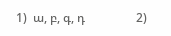1)  ա, բ, գ, դ                 2)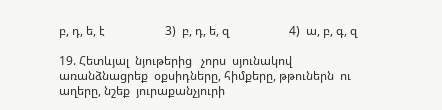բ, դ, ե, է                    3)  բ, դ, ե, զ                    4)  ա, բ, գ, զ

19. Հետևյալ  նյութերից   չորս  սյունակով  առանձնացրեք  օքսիդները, հիմքերը, թթուներն  ու աղերը, նշեք  յուրաքանչյուրի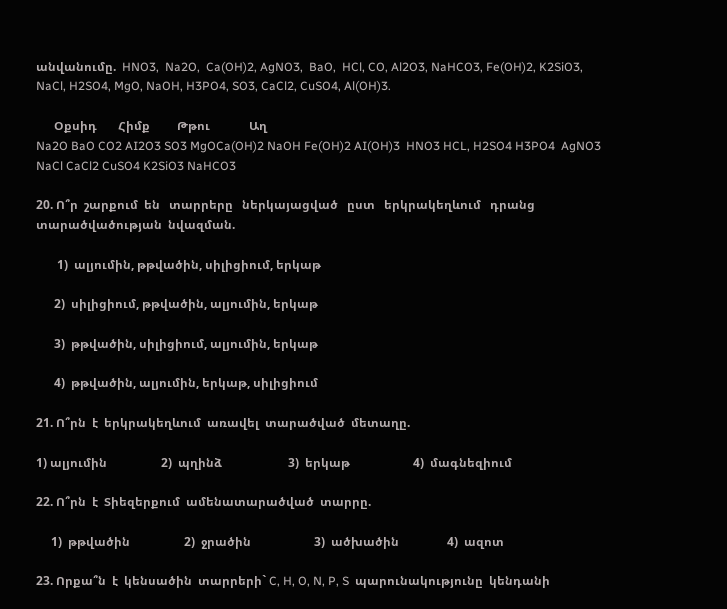անվանումը.  HNO3,  Na2O,  Ca(OH)2, AgNO3,  BaO,  HCl, CO, Al2O3, NaHCO3, Fe(OH)2, K2SiO3, NaCl, H2SO4, MgO, NaOH, H3PO4, SO3, CaCl2, CuSO4, Al(OH)3.

      Օքսիդ       Հիմք         Թթու             Աղ
Na2O BaO CO2 AI2O3 SO3 MgOCa(OH)2 NaOH Fe(OH)2 AI(OH)3  HNO3 HCL, H2SO4 H3PO4  AgNO3 NaCl CaCl2 CuSO4 K2SiO3 NaHCO3

20. Ո՞ր  շարքում  են   տարրերը   ներկայացված   ըստ   երկրակեղևում   դրանց  տարածվածության  նվազման.

       1)  ալյումին, թթվածին, սիլիցիում, երկաթ

      2)  սիլիցիում, թթվածին, ալյումին, երկաթ

      3)  թթվածին, սիլիցիում, ալյումին, երկաթ

      4)  թթվածին, ալյումին, երկաթ, սիլիցիում

21. Ո՞րն  է  երկրակեղևում  առավել  տարածված  մետաղը.

1) ալյումին                  2)  պղինձ                      3)  երկաթ                     4)  մագնեզիում

22. Ո՞րն  է  Տիեզերքում  ամենատարածված  տարրը.

     1)  թթվածին                  2)  ջրածին                     3)  ածխածին                4)  ազոտ

23. Որքա՞ն  է  կենսածին  տարրերի` C, H, O, N, P, S  պարունակությունը  կենդանի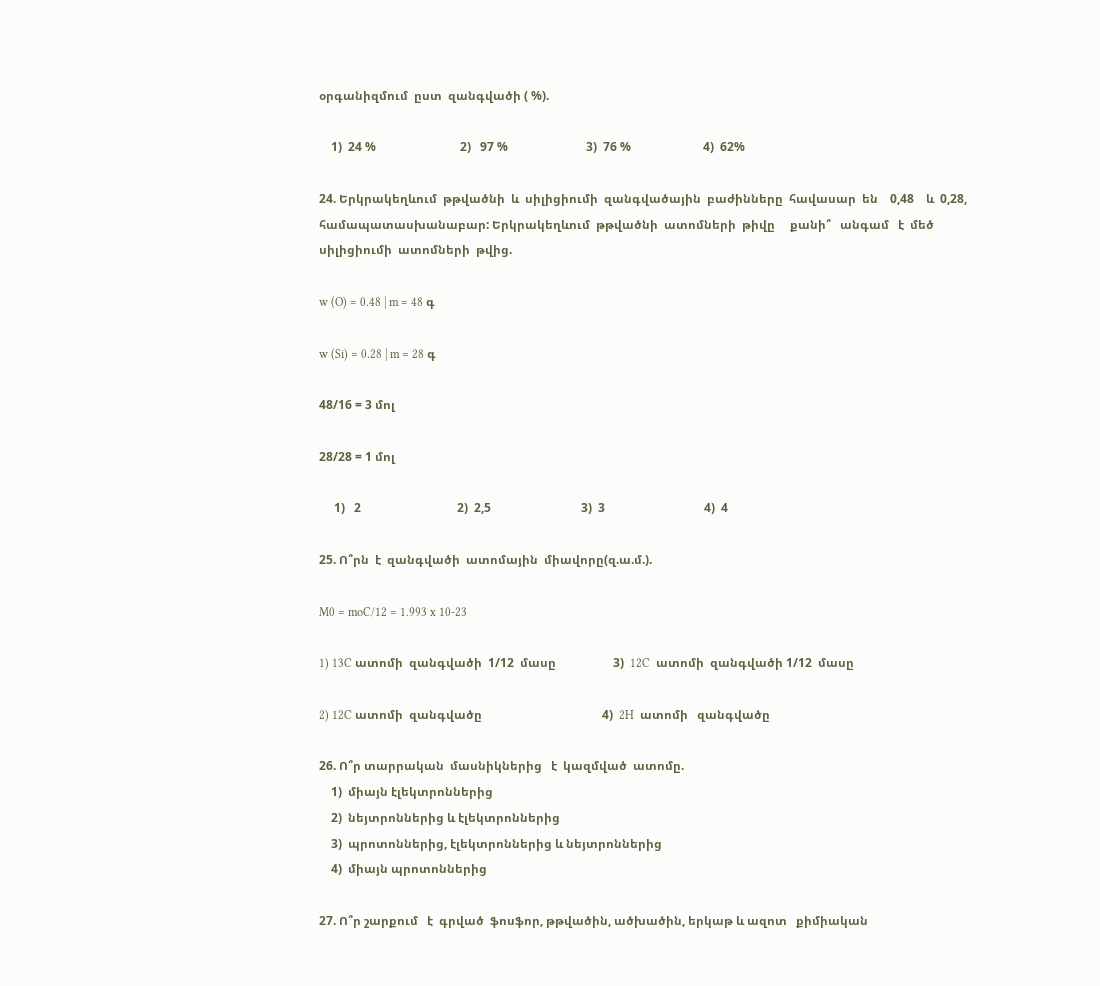օրգանիզմում  ըստ  զանգվածի ( %).

    1)  24 %                            2)   97 %                          3)  76 %                        4)  62%

24. Երկրակեղևում  թթվածնի  և  սիլիցիումի  զանգվածային  բաժինները  հավասար  են    0,48    և  0,28, համապատասխանաբար: Երկրակեղևում  թթվածնի  ատոմների  թիվը     քանի՞   անգամ   է  մեծ  սիլիցիումի  ատոմների  թվից.

w (O) = 0.48 | m = 48 գ

w (Si) = 0.28 | m = 28 գ

48/16 = 3 մոլ

28/28 = 1 մոլ

     1)   2                                2)  2,5                              3)  3                                 4)  4

25. Ո՞րն  է  զանգվածի  ատոմային  միավորը(զ.ա.մ.).

M0 = moC/12 = 1.993 x 10-23

1) 13C ատոմի  զանգվածի  1/12  մասը                   3)  12C  ատոմի  զանգվածի 1/12  մասը

2) 12C ատոմի  զանգվածը                                        4)  2H  ատոմի   զանգվածը

26. Ո՞ր տարրական  մասնիկներից   է  կազմված  ատոմը.
    1)  միայն էլեկտրոններից
    2)  նեյտրոններից և էլեկտրոններից
    3)  պրոտոններից, էլեկտրոններից և նեյտրոններից
    4)  միայն պրոտոններից

27. Ո՞ր շարքում   է  գրված  ֆոսֆոր, թթվածին, ածխածին, երկաթ և ազոտ   քիմիական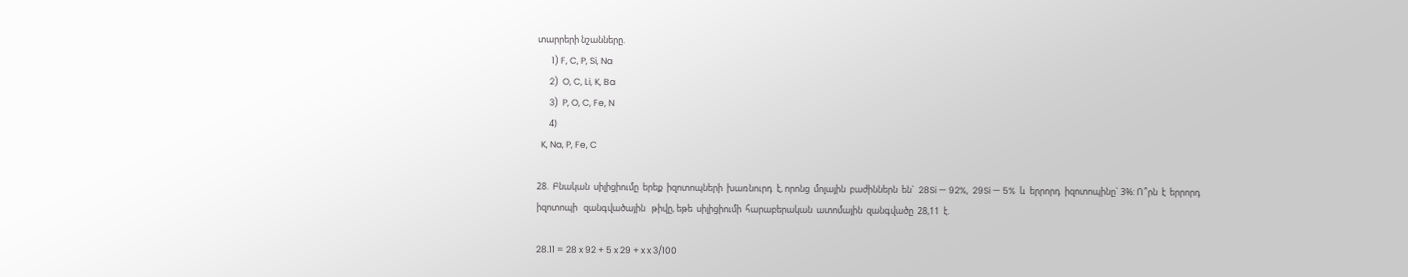տարրերի նշանները.
       1) F, C, P, Si, Na
      2)  O, C, Li, K, Ba
      3)  P, O, C, Fe, N
      4)
  K, Na, P, Fe, C

28.  Բնական  սիլիցիումը  երեք  իզոտոպների  խառնուրդ  է, որոնց  մոլային  բաժիններն  են`  28Si — 92%,  29Si — 5%  և  երրորդ  իզոտոպինը` 3%: Ո՞րն  է  երրորդ  իզոտոպի   զանգվածային   թիվը, եթե  սիլիցիումի  հարաբերական  ատոմային  զանգվածը  28,11  է.

28.11 = 28 x 92 + 5 x 29 + x x 3/100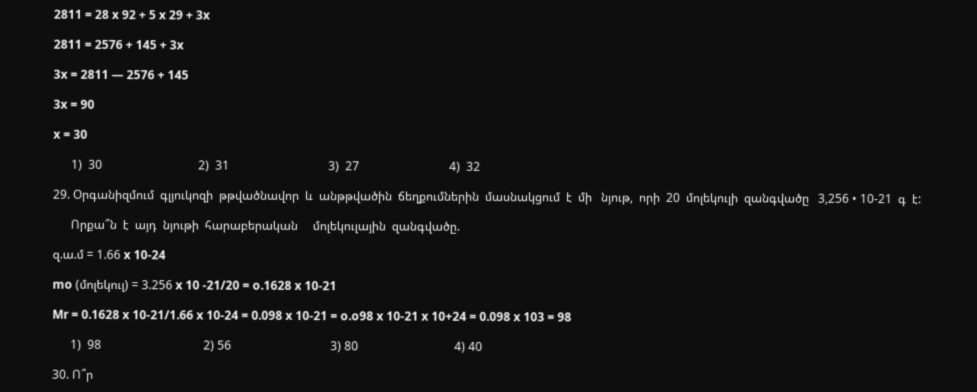2811 = 28 x 92 + 5 x 29 + 3x

2811 = 2576 + 145 + 3x

3x = 2811 — 2576 + 145

3x = 90

x = 30

      1)  30                                2)  31                                 3)  27                              4)  32

29. Օրգանիզմում  գլյուկոզի  թթվածնավոր  և  անթթվածին  ճեղքումներին  մասնակցում  է  մի   նյութ,  որի  20  մոլեկուլի  զանգվածը   3,256 • 10-21  գ  է:

      Որքա՞ն  է  այդ  նյութի  հարաբերական     մոլեկուլային  զանգվածը.

զ.ա.մ = 1.66 x 10-24

mo (մոլեկուլ) = 3.256 x 10 -21/20 = o.1628 x 10-21

Mr = 0.1628 x 10-21/1.66 x 10-24 = 0.098 x 10-21 = o.o98 x 10-21 x 10+24 = 0.098 x 103 = 98

      1)  98                                  2) 56                                 3) 80                                4) 40

30. Ո՞ր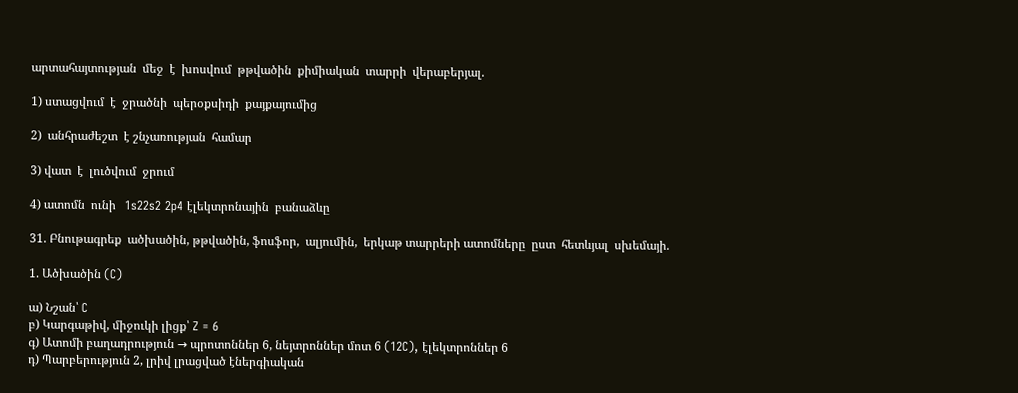արտահայտության  մեջ  է  խոսվում  թթվածին  քիմիական  տարրի  վերաբերյալ.

1) ստացվում  է  ջրածնի  պերօքսիդի  քայքայումից

2)  անհրաժեշտ  է շնչառության  համար

3) վատ  է  լուծվում  ջրում

4) ատոմն  ունի   1s22s2 2p4 էլեկտրոնային  բանաձևը

31. Բնութագրեք  ածխածին, թթվածին, ֆոսֆոր,  ալյումին,  երկաթ տարրերի ատոմները  ըստ  հետևյալ  սխեմայի.

1. Ածխածին (C)

ա) Նշան՝ C
բ) Կարգաթիվ, միջուկի լիցք՝ Z = 6
գ) Ատոմի բաղադրություն → պրոտոններ 6, նեյտրոններ մոտ 6 (12C), էլեկտրոններ 6
դ) Պարբերություն 2, լրիվ լրացված էներգիական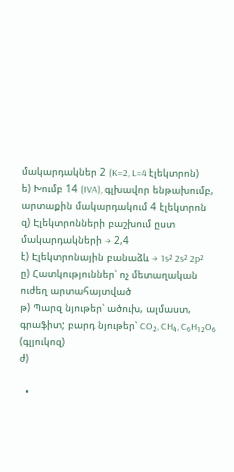մակարդակներ 2 (K=2, L=4 էլեկտրոն)
ե) Խումբ 14 (IVA), գլխավոր ենթախումբ, արտաքին մակարդակում 4 էլեկտրոն
զ) Էլեկտրոնների բաշխում ըստ մակարդակների → 2,4
է) Էլեկտրոնային բանաձև → 1s² 2s² 2p²
ը) Հատկություններ՝ ոչ մետաղական ուժեղ արտահայտված
թ) Պարզ նյութեր՝ ածուխ, ալմաստ, գրաֆիտ; բարդ նյութեր՝ CO₂, CH₄, C₆H₁₂O₆ (գլյուկոզ)
ժ)

  •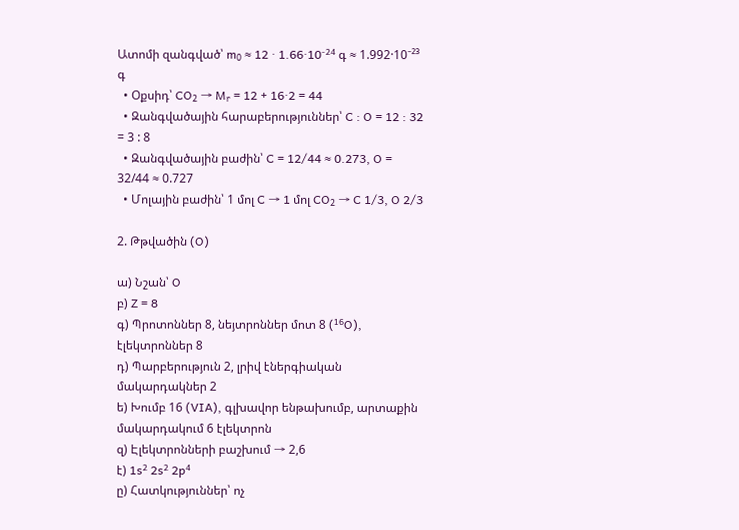Ատոմի զանգված՝ m₀ ≈ 12 · 1.66·10⁻²⁴ գ ≈ 1.992·10⁻²³ գ
  • Օքսիդ՝ CO₂ → Mᵣ = 12 + 16·2 = 44
  • Զանգվածային հարաբերություններ՝ C : O = 12 : 32 = 3 : 8
  • Զանգվածային բաժին՝ C = 12/44 ≈ 0.273, O = 32/44 ≈ 0.727
  • Մոլային բաժին՝ 1 մոլ C → 1 մոլ CO₂ → C 1/3, O 2/3

2. Թթվածին (O)

ա) Նշան՝ O
բ) Z = 8
գ) Պրոտոններ 8, նեյտրոններ մոտ 8 (¹⁶O), էլեկտրոններ 8
դ) Պարբերություն 2, լրիվ էներգիական մակարդակներ 2
ե) Խումբ 16 (VIA), գլխավոր ենթախումբ, արտաքին մակարդակում 6 էլեկտրոն
զ) Էլեկտրոնների բաշխում → 2,6
է) 1s² 2s² 2p⁴
ը) Հատկություններ՝ ոչ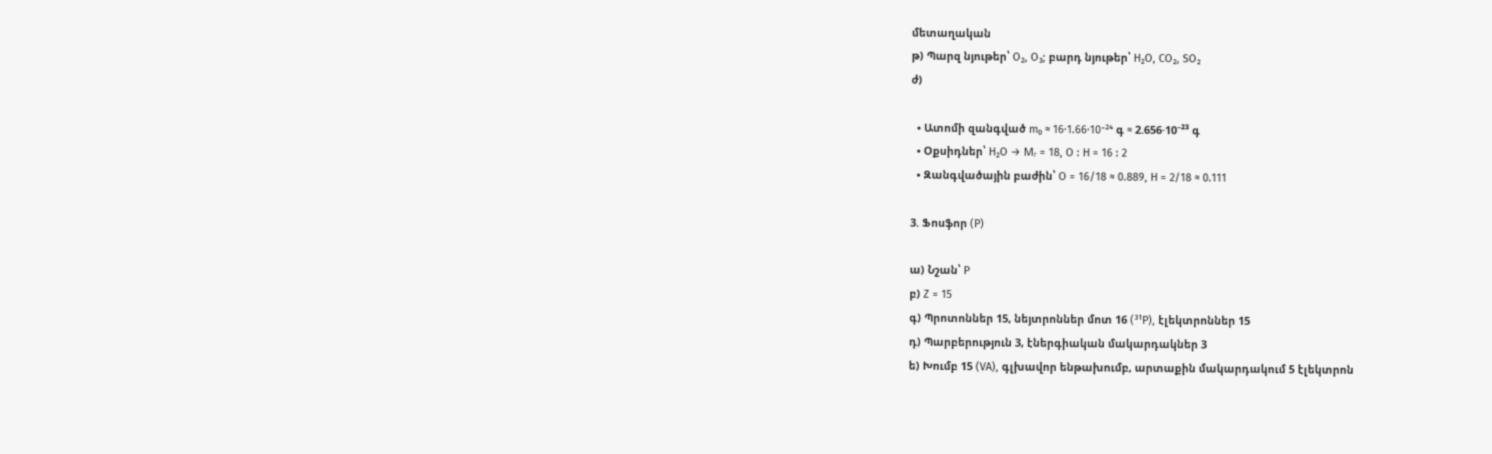մետաղական
թ) Պարզ նյութեր՝ O₂, O₃; բարդ նյութեր՝ H₂O, CO₂, SO₂
ժ)

  • Ատոմի զանգված m₀ ≈ 16·1.66·10⁻²⁴ գ ≈ 2.656·10⁻²³ գ
  • Օքսիդներ՝ H₂O → Mᵣ = 18, O : H = 16 : 2
  • Զանգվածային բաժին՝ O = 16/18 ≈ 0.889, H = 2/18 ≈ 0.111

3. Ֆոսֆոր (P)

ա) Նշան՝ P
բ) Z = 15
գ) Պրոտոններ 15, նեյտրոններ մոտ 16 (³¹P), էլեկտրոններ 15
դ) Պարբերություն 3, էներգիական մակարդակներ 3
ե) Խումբ 15 (VA), գլխավոր ենթախումբ, արտաքին մակարդակում 5 էլեկտրոն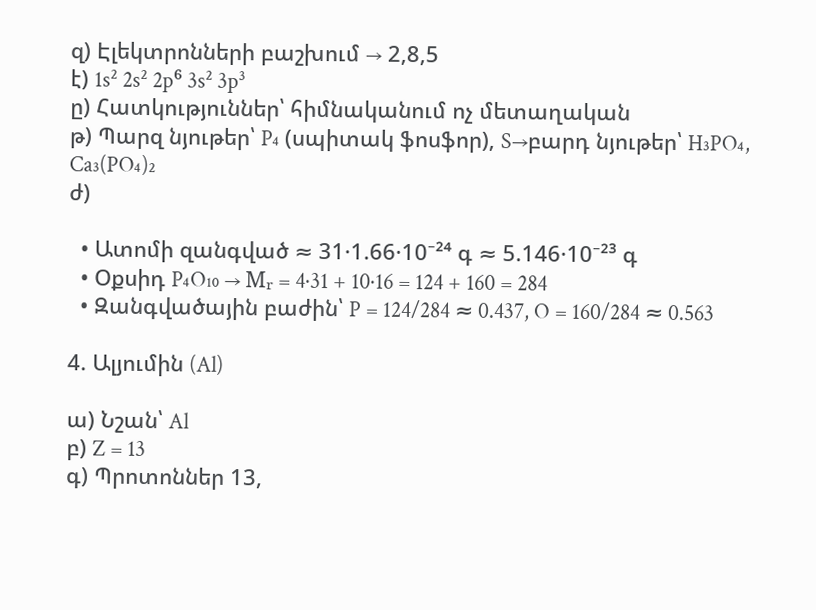զ) Էլեկտրոնների բաշխում → 2,8,5
է) 1s² 2s² 2p⁶ 3s² 3p³
ը) Հատկություններ՝ հիմնականում ոչ մետաղական
թ) Պարզ նյութեր՝ P₄ (սպիտակ ֆոսֆոր), S→բարդ նյութեր՝ H₃PO₄, Ca₃(PO₄)₂
ժ)

  • Ատոմի զանգված ≈ 31·1.66·10⁻²⁴ գ ≈ 5.146·10⁻²³ գ
  • Օքսիդ P₄O₁₀ → Mᵣ = 4·31 + 10·16 = 124 + 160 = 284
  • Զանգվածային բաժին՝ P = 124/284 ≈ 0.437, O = 160/284 ≈ 0.563

4. Ալյումին (Al)

ա) Նշան՝ Al
բ) Z = 13
գ) Պրոտոններ 13,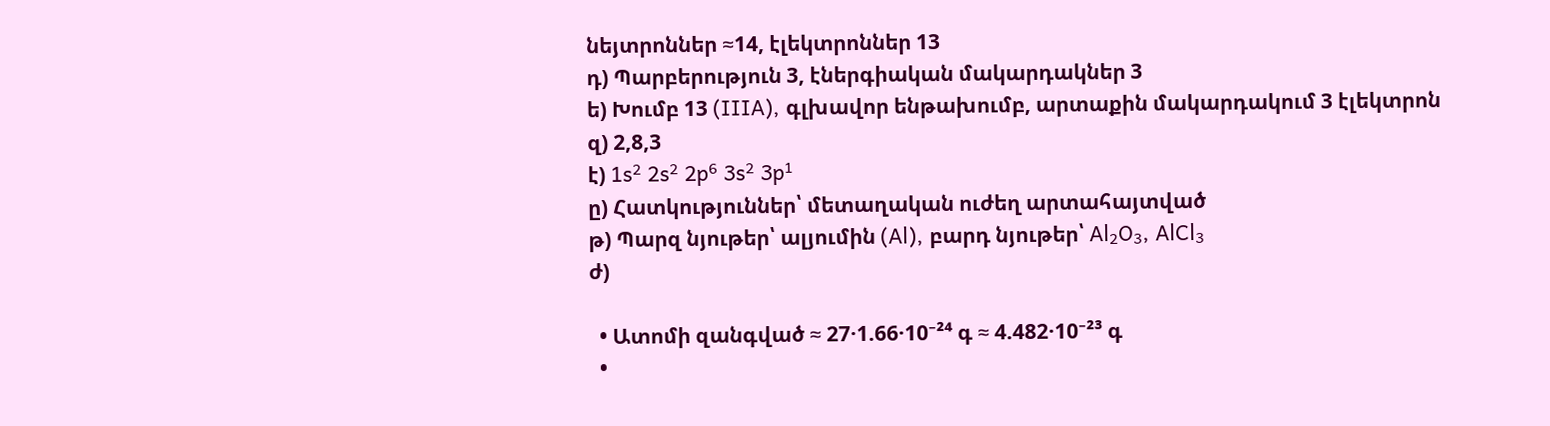նեյտրոններ ≈14, էլեկտրոններ 13
դ) Պարբերություն 3, էներգիական մակարդակներ 3
ե) Խումբ 13 (IIIA), գլխավոր ենթախումբ, արտաքին մակարդակում 3 էլեկտրոն
զ) 2,8,3
է) 1s² 2s² 2p⁶ 3s² 3p¹
ը) Հատկություններ՝ մետաղական ուժեղ արտահայտված
թ) Պարզ նյութեր՝ ալյումին (Al), բարդ նյութեր՝ Al₂O₃, AlCl₃
ժ)

  • Ատոմի զանգված ≈ 27·1.66·10⁻²⁴ գ ≈ 4.482·10⁻²³ գ
  •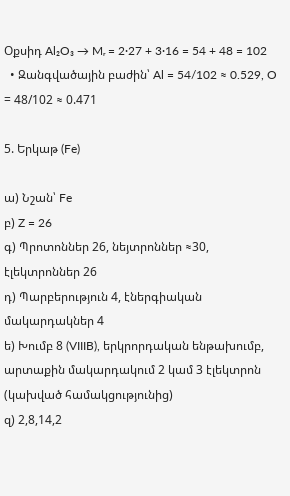Օքսիդ Al₂O₃ → Mᵣ = 2·27 + 3·16 = 54 + 48 = 102
  • Զանգվածային բաժին՝ Al = 54/102 ≈ 0.529, O = 48/102 ≈ 0.471

5. Երկաթ (Fe)

ա) Նշան՝ Fe
բ) Z = 26
գ) Պրոտոններ 26, նեյտրոններ ≈30, էլեկտրոններ 26
դ) Պարբերություն 4, էներգիական մակարդակներ 4
ե) Խումբ 8 (VIIIB), երկրորդական ենթախումբ, արտաքին մակարդակում 2 կամ 3 էլեկտրոն (կախված համակցությունից)
զ) 2,8,14,2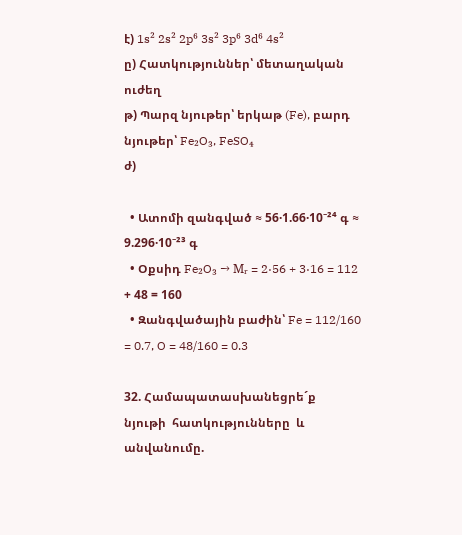է) 1s² 2s² 2p⁶ 3s² 3p⁶ 3d⁶ 4s²
ը) Հատկություններ՝ մետաղական ուժեղ
թ) Պարզ նյութեր՝ երկաթ (Fe), բարդ նյութեր՝ Fe₂O₃, FeSO₄
ժ)

  • Ատոմի զանգված ≈ 56·1.66·10⁻²⁴ գ ≈ 9.296·10⁻²³ գ
  • Օքսիդ Fe₂O₃ → Mᵣ = 2·56 + 3·16 = 112 + 48 = 160
  • Զանգվածային բաժին՝ Fe = 112/160 = 0.7, O = 48/160 = 0.3

32. Համապատասխանեցրե´ք  նյութի  հատկությունները  և  անվանումը.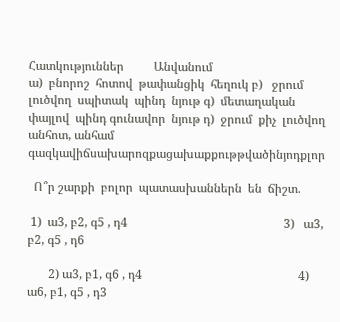Հատկություններ          Անվանում
ա)  բնորոշ  հոտով  թափանցիկ  հեղուկ բ)   ջրում լուծվող  սպիտակ  պինդ  նյութ գ)  մետաղական  փայլով  պինդ գունավոր  նյութ դ)  ջրում  քիչ  լուծվող անհոտ, անհամ  գազկավիճսախարոզքացախաքքութթվածինյոդքլոր

  Ո՞ր շարքի  բոլոր  պատասխաններն  են  ճիշտ.

 1)  ա3, բ2, գ5 , դ4                                                    3)   ա3, բ2, գ5 , դ6

       2) ա3, բ1, գ6 , դ4                                                    4)   ա6, բ1, գ5 , դ3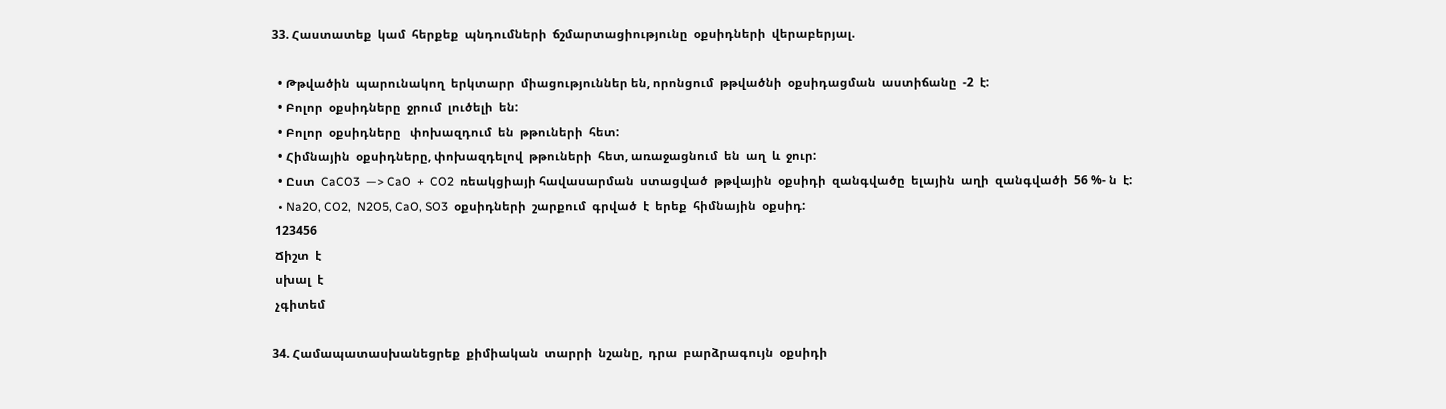33. Հաստատեք  կամ  հերքեք  պնդումների  ճշմարտացիությունը  օքսիդների  վերաբերյալ.

  • Թթվածին  պարունակող  երկտարր  միացություններ են, որոնցում  թթվածնի  օքսիդացման  աստիճանը  -2  է:
  • Բոլոր  օքսիդները  ջրում  լուծելի  են:
  • Բոլոր  օքսիդները   փոխազդում  են  թթուների  հետ:
  • Հիմնային  օքսիդները, փոխազդելով  թթուների  հետ, առաջացնում  են  աղ  և  ջուր:
  • Ըստ  CaCO3  —> CaO  +  CO2  ռեակցիայի հավասարման  ստացված  թթվային  օքսիդի  զանգվածը  ելային  աղի  զանգվածի  56 %- ն  է:
  • Na2O, CO2,  N2O5, CaO, SO3  օքսիդների  շարքում  գրված  է  երեք  հիմնային  օքսիդ:
 123456
 Ճիշտ  է
 սխալ  է
 չգիտեմ

34. Համապատասխանեցրեք  քիմիական  տարրի  նշանը,  դրա  բարձրագույն  օքսիդի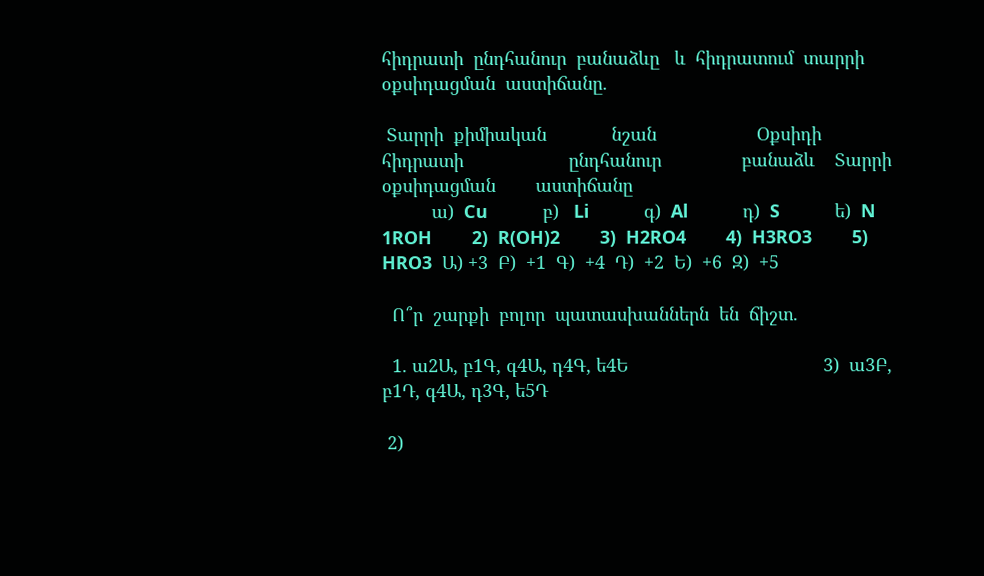հիդրատի  ընդհանուր  բանաձևը   և  հիդրատում  տարրի  օքսիդացման  աստիճանը.

 Տարրի  քիմիական             նշան                    Օքսիդի  հիդրատի                     ընդհանուր                բանաձև    Տարրի  օքսիդացման        աստիճանը
          ա)  Cu           բ)   Li           գ)  Al           դ)  S           ե)  N         1ROH        2)  R(OH)2        3)  H2RO4        4)  H3RO3        5)  HRO3  Ա) +3  Բ)  +1  Գ)  +4  Դ)  +2  Ե)  +6  Զ)  +5

  Ո՞ր  շարքի  բոլոր  պատասխաններն  են  ճիշտ.

  1. ա2Ա, բ1Գ, գ4Ա, դ4Գ, ե4Ե                                       3)  ա3Բ, բ1Դ, գ4Ա, դ3Գ, ե5Դ

 2)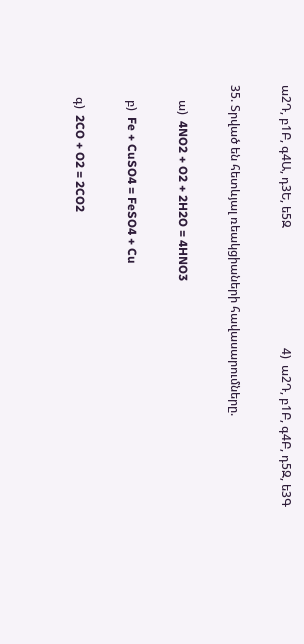ա2Դ, բ1Բ, գ4Ա, դ3Ե, ե5Զ                                        4)  ա2Դ, բ1Բ, գ4Բ, դ5Զ, ե3Գ

35. Տրված են հետևյալ ռեակցիաների հավասարումները.

     ա)  4NO2 + O2 + 2H2O = 4HNO3

     բ)  Fe + CuSO4 = FeSO4 + Cu

    գ)  2CO + O2 = 2CO2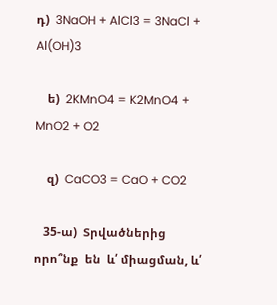դ)  3NaOH + AlCl3 = 3NaCl + Al(OH)3

    ե)  2KMnO4 = K2MnO4 + MnO2 + O2

    զ)  CaCO3 = CaO + CO2

   35-ա)  Տրվածներից   որո՞նք  են  և՛ միացման, և՛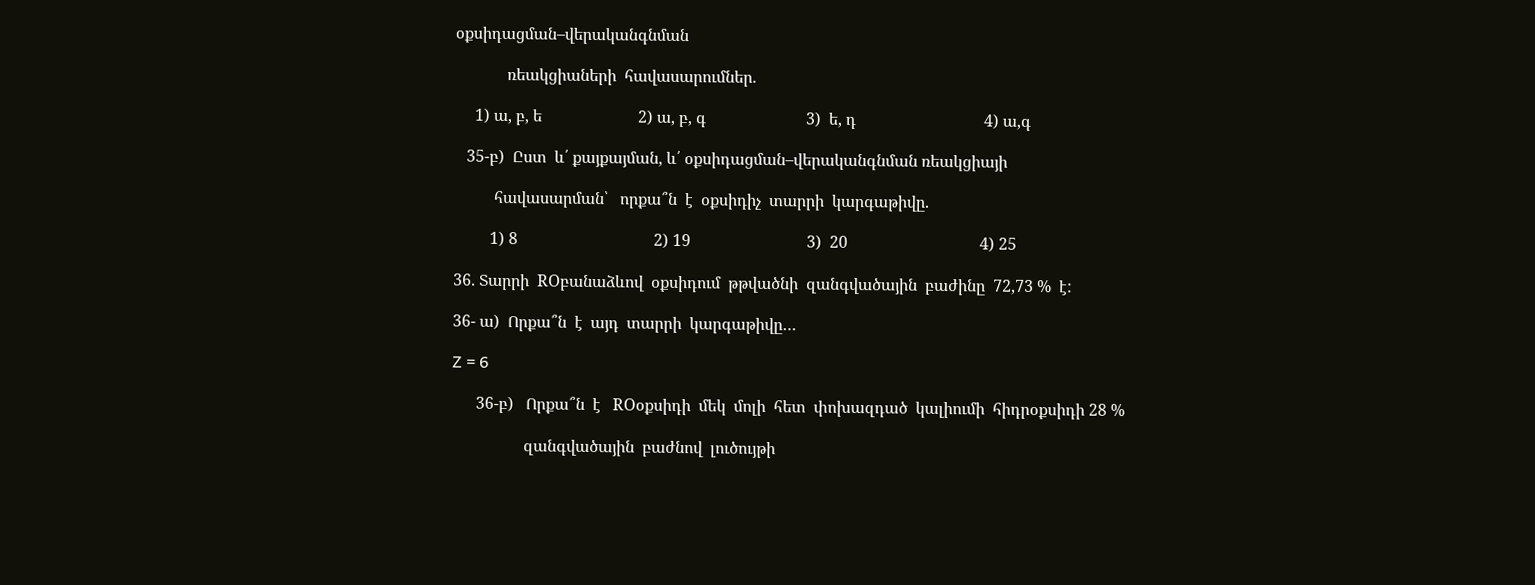օքսիդացման–վերականգնման

             ռեակցիաների  հավասարումներ.

     1) ա, բ, ե                        2) ա, բ, գ                         3)  ե, դ                                4) ա,գ

   35-բ)  Ըստ  և՛ քայքայման, և՛ օքսիդացման–վերականգնման ռեակցիայի

          հավասարման՝   որքա՞ն  է  օքսիդիչ  տարրի  կարգաթիվը.

         1) 8                                  2) 19                             3)  20                                 4) 25

36. Տարրի  ROբանաձևով  օքսիդում  թթվածնի  զանգվածային  բաժինը  72,73 %  է:

36- ա)  Որքա՞ն  է  այդ  տարրի  կարգաթիվը…

Z = 6

      36-բ)   Որքա՞ն  է   ROօքսիդի  մեկ  մոլի  հետ  փոխազդած  կալիումի  հիդրօքսիդի 28 %

                  զանգվածային  բաժնով  լուծույթի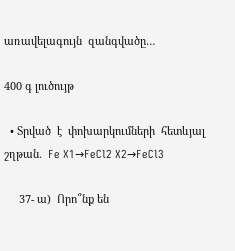առավելագույն  զանգվածը…

400 գ լուծույթ

  • Տրված  է  փոխարկումների  հետևյալ  շղթան.  Fe X1→FeCl2 X2→FeCl3

     37- ա)  Որո՞նք են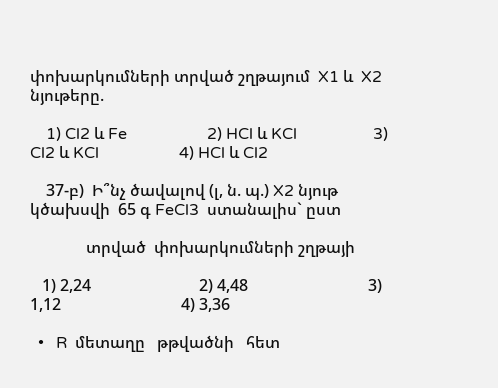փոխարկումների տրված շղթայում  X1 և  X2 նյութերը.

    1) Cl2 և Fe                    2) HCl և KCl                   3) Cl2 և KCl                    4) HCl և Cl2

    37-բ)  Ի՞նչ ծավալով (լ, ն. պ.) X2 նյութ  կծախսվի  65 գ FeCl3  ստանալիս` ըստ

              տրված  փոխարկումների շղթայի

   1) 2,24                           2) 4,48                              3) 1,12                              4) 3,36

  •   R  մետաղը   թթվածնի   հետ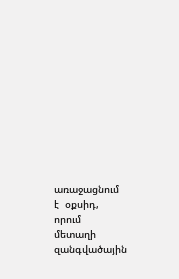առաջացնում  է  օքսիդ, որում  մետաղի              զանգվածային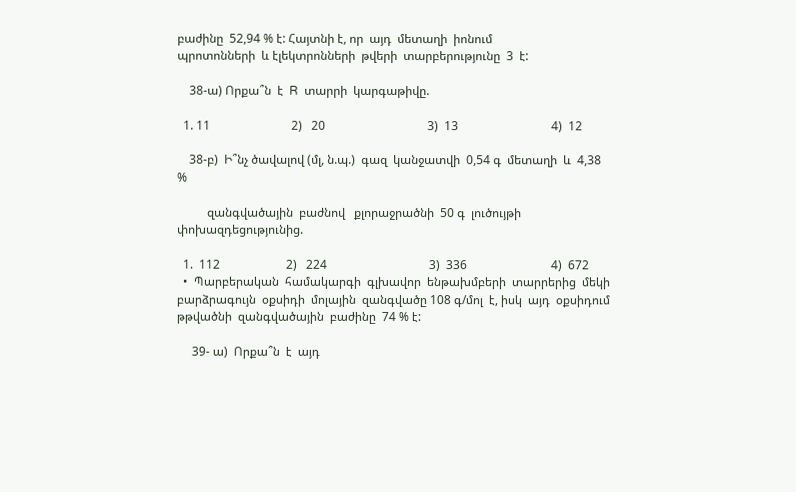բաժինը  52,94 % է: Հայտնի է, որ  այդ  մետաղի  իոնում                  պրոտոնների  և էլեկտրոնների  թվերի  տարբերությունը  3  է:

    38-ա) Որքա՞ն  է  R  տարրի  կարգաթիվը.

  1. 11                           2)   20                                  3)  13                               4)  12

    38-բ)  Ի՞նչ ծավալով (մլ, ն.պ.)  գազ  կանջատվի  0,54 գ  մետաղի  և  4,38 %

          զանգվածային  բաժնով   քլորաջրածնի  50 գ  լուծույթի  փոխազդեցությունից.

  1.  112                      2)   224                                  3)  336                            4)  672
  •  Պարբերական  համակարգի  գլխավոր  ենթախմբերի  տարրերից  մեկի  բարձրագույն  օքսիդի  մոլային  զանգվածը 108 գ/մոլ  է, իսկ  այդ  օքսիդում  թթվածնի  զանգվածային  բաժինը  74 % է:

     39- ա)  Որքա՞ն  է  այդ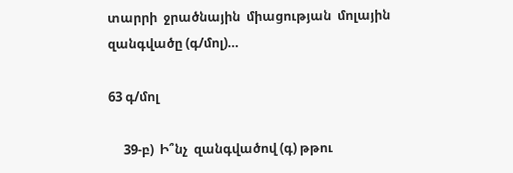տարրի  ջրածնային  միացության  մոլային  զանգվածը (գ/մոլ)…

63 գ/մոլ

     39-բ)  Ի՞նչ  զանգվածով (գ) թթու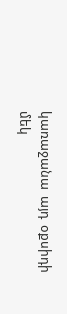կառաջանա  այդ  օքսիդի  մեկ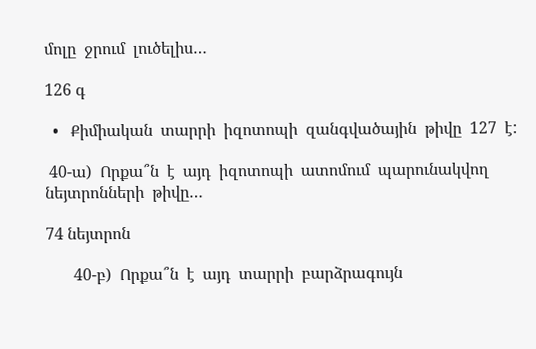մոլը  ջրում  լուծելիս…

126 գ

  •   Քիմիական  տարրի  իզոտոպի  զանգվածային  թիվը  127  է:

 40-ա)  Որքա՞ն  է  այդ  իզոտոպի  ատոմում  պարունակվող  նեյտրոնների  թիվը…

74 նեյտրոն

       40-բ)  Որքա՞ն  է  այդ  տարրի  բարձրագույն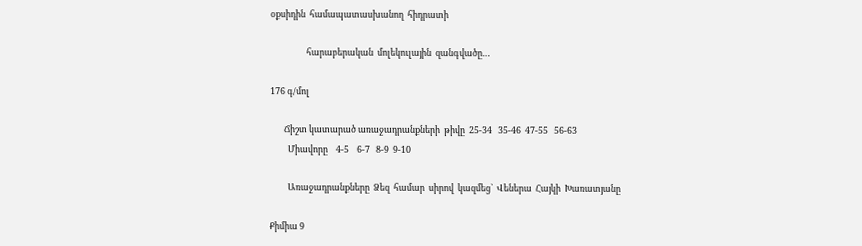օքսիդին  համապատասխանող  հիդրատի

                  հարաբերական  մոլեկուլային  զանգվածը…

176 գ/մոլ

       Ճիշտ կատարած առաջադրանքների  թիվը  25-34   35-46  47-55   56-63
         Միավորը    4-5    6-7   8-9  9-10

         Առաջադրանքները  Ձեզ  համար  սիրով  կազմեց`  Վեներա  Հայկի  Խառատյանը

Քիմիա 9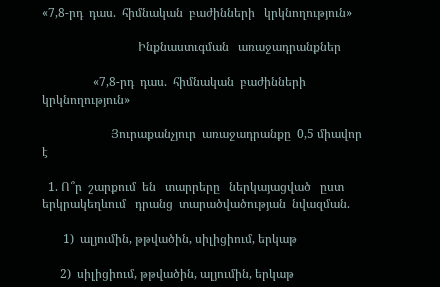«7,8-րդ  դաս.  հիմնական  բաժինների   կրկնողություն»

                                Ինքնաստւգման   առաջադրանքներ

                 «7,8-րդ  դաս.  հիմնական  բաժինների   կրկնողություն»

                       Յուրաքանչյուր  առաջադրանքը  0,5 միավոր  է

  1. Ո՞ր  շարքում  են   տարրերը   ներկայացված   ըստ   երկրակեղևում   դրանց  տարածվածության  նվազման.

       1)  ալյումին, թթվածին, սիլիցիում, երկաթ

      2)  սիլիցիում, թթվածին, ալյումին, երկաթ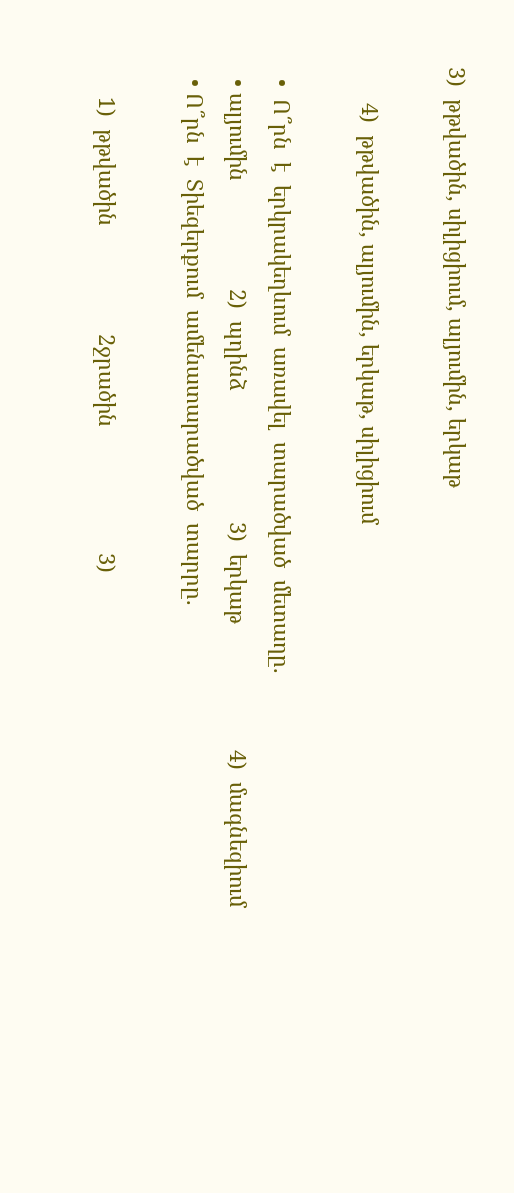3)  թթվածին, սիլիցիում, ալյումին, երկաթ

      4)  թթվածին, ալյումին, երկաթ, սիլիցիում

  •  Ո՞րն  է  երկրակեղևում  առավել  տարածված  մետաղը.
  • ալյումին                  2)  պղինձ                      3)  երկաթ                     4)  մագնեզիում
  • Ո՞րն  է  Տիեզերքում  ամենատարածված  տարրը.

     1)  թթվածին                  2ջրածին                     3)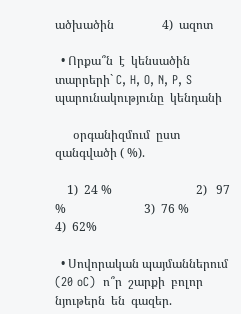ածխածին                4)  ազոտ

  • Որքա՞ն  է  կենսածին  տարրերի` C, H, O, N, P, S  պարունակությունը  կենդանի

      օրգանիզմում  ըստ  զանգվածի ( %).

    1)  24 %                            2)   97 %                          3)  76 %                        4)  62%

  • Սովորական պայմաններում  (20 oC)  ո՞ր  շարքի  բոլոր  նյութերն  են  գազեր.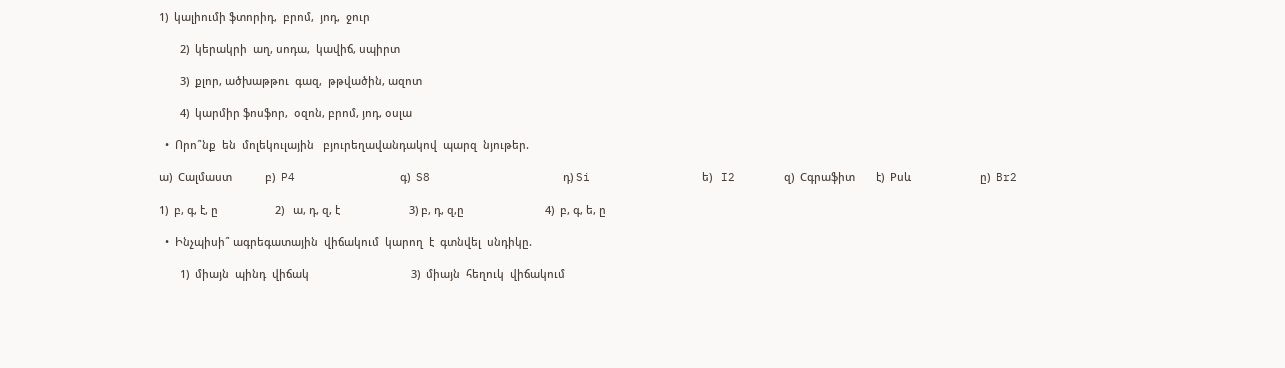1)  կալիումի ֆտորիդ,  բրոմ,  յոդ,  ջուր

       2)  կերակրի  աղ, սոդա,  կավիճ, սպիրտ

       3)  քլոր, ածխաթթու  գազ,  թթվածին, ազոտ

       4)  կարմիր ֆոսֆոր,  օզոն, բրոմ, յոդ, օսլա

  •  Որո՞նք  են  մոլեկուլային   բյուրեղավանդակով  պարզ  նյութեր.

ա)  Cալմաստ           բ)  P4               գ)  S8                   դ) Si                ե)   I2       զ)  Cգրաֆիտ       է)  Pսև                       ը)  Br2

1)  բ, գ, է, ը                   2)   ա, դ, զ, է                       3) բ, դ, զ,ը                           4)  բ, գ, ե, ը

  •  Ինչպիսի՞ ագրեգատային  վիճակում  կարող  է  գտնվել  սնդիկը.

       1)  միայն  պինդ  վիճակ                                  3)  միայն  հեղուկ  վիճակում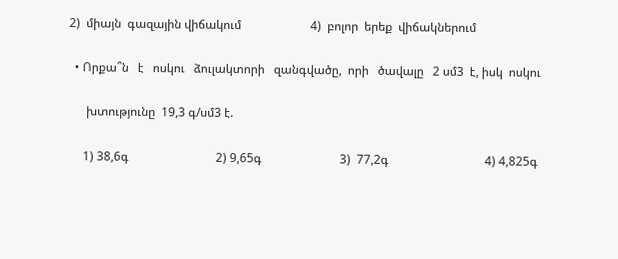2)  միայն  գազային վիճակում                       4)  բոլոր  երեք  վիճակներում

  • Որքա՞ն   է   ոսկու   ձուլակտորի   զանգվածը,  որի   ծավալը   2 սմ3  է, իսկ  ոսկու

      խտությունը  19,3 գ/սմ3 է.

     1) 38,6գ                             2) 9,65գ                          3)  77,2գ                                4) 4,825գ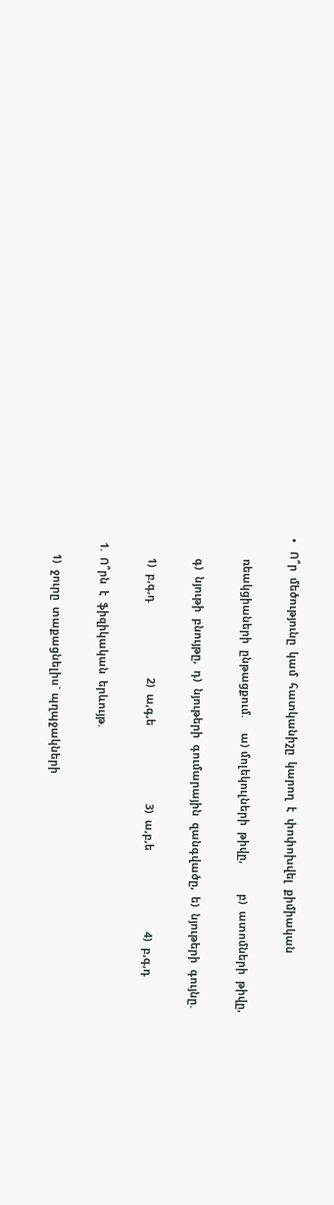•   Ո՞ր  մեծությունը  կամ  հատկանիշը  կարող  է  փոփոխվել  քիմիական

       ռեակցիաների  ընթացքում.     ա) մոլեկուլների  թիվը,          բ)  ատոմների  թիվը,

       գ)  նյութի  բնույթը,  դ)  նյութերի  գումարային  զանգվածը,  ե)  նյութերի  գույնը.

       1)  բ,գ,դ                         2)  ա,գ,ե                          3)  ա,բ,ե                           4)  բ,գ,դ

  1.  Ո՞րն  է  ֆիզիկական  երևույթ.

      1)  ջուրը  տաքացնելիս` պղպջակների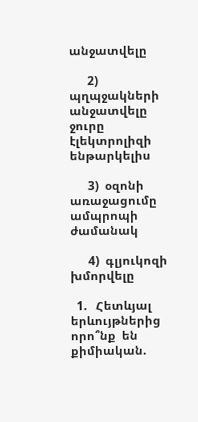անջատվելը

      2)  պղպջակների  անջատվելը  ջուրը  էլեկտրոլիզի  ենթարկելիս

      3)  օզոնի  առաջացումը  ամպրոպի  ժամանակ

      4)  գլյուկոզի  խմորվելը

  1.   Հետևյալ  երևույթներից  որո՞նք  են  քիմիական.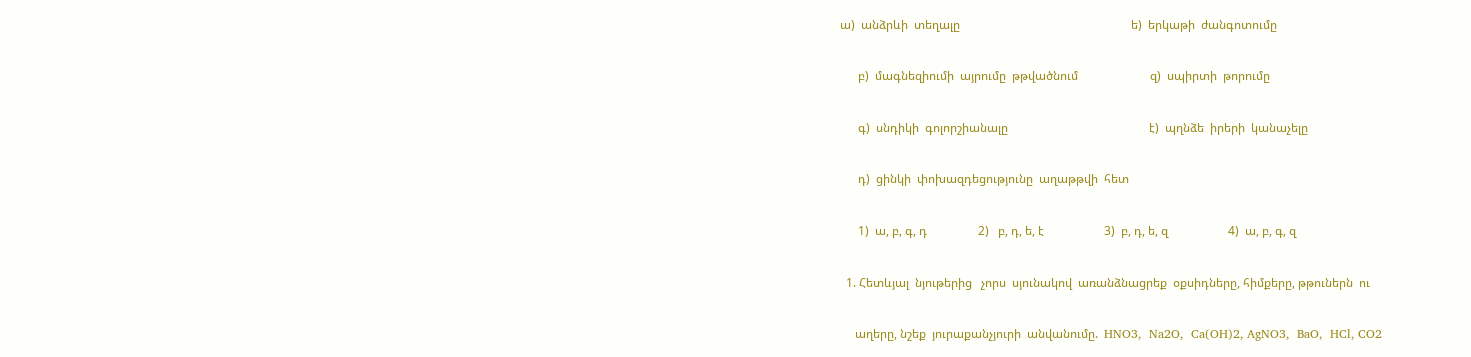ա)  անձրևի  տեղալը                                                         ե)  երկաթի  ժանգոտումը

      բ)  մագնեզիումի  այրումը  թթվածնում                        զ)  սպիրտի  թորումը

      գ)  սնդիկի  գոլորշիանալը                                               է)  պղնձե  իրերի  կանաչելը

      դ)  ցինկի  փոխազդեցությունը  աղաթթվի  հետ

      1)  ա, բ, գ, դ                 2)   բ, դ, ե, է                    3)  բ, դ, ե, զ                    4)  ա, բ, գ, զ

  1. Հետևյալ  նյութերից   չորս  սյունակով  առանձնացրեք  օքսիդները, հիմքերը, թթուներն  ու

     աղերը, նշեք  յուրաքանչյուրի  անվանումը.  HNO3,  Na2O,  Ca(OH)2, AgNO3,  BaO,  HCl, CO2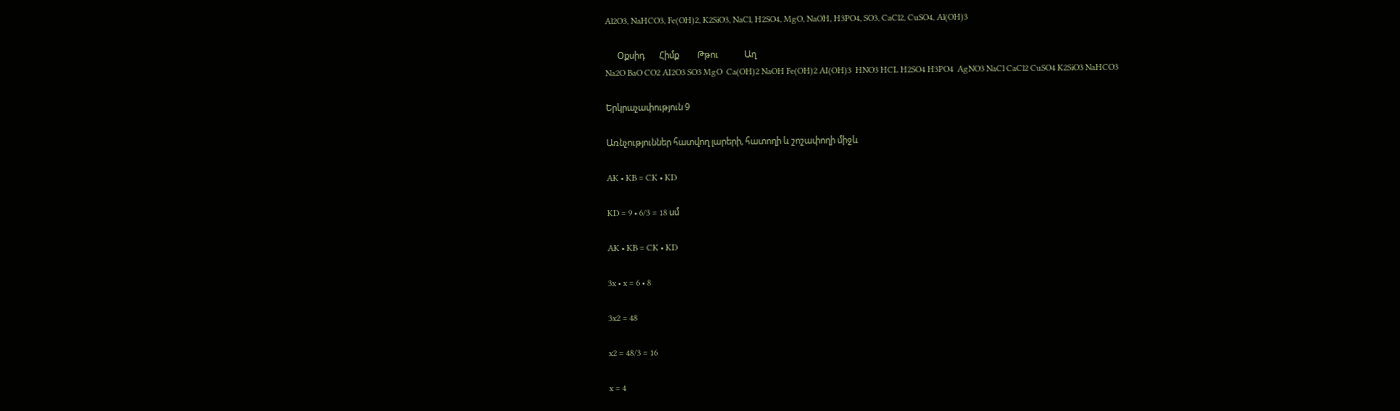Al2O3, NaHCO3, Fe(OH)2, K2SiO3, NaCl, H2SO4, MgO, NaOH, H3PO4, SO3, CaCl2, CuSO4, Al(OH)3

      Օքսիդ       Հիմք         Թթու             Աղ
Na2O BaO CO2 AI2O3 SO3 MgO  Ca(OH)2 NaOH Fe(OH)2 AI(OH)3  HNO3 HCL H2SO4 H3PO4  AgNO3 NaCl CaCl2 CuSO4 K2SiO3 NaHCO3

Երկրաչափություն 9

Առնչություններ հատվող լարերի, հատողի և շոշափողի միջև

AK • KB = CK • KD

KD = 9 • 6/3 = 18 սմ

AK • KB = CK • KD

3x • x = 6 • 8

3x2 = 48

x2 = 48/3 = 16

x = 4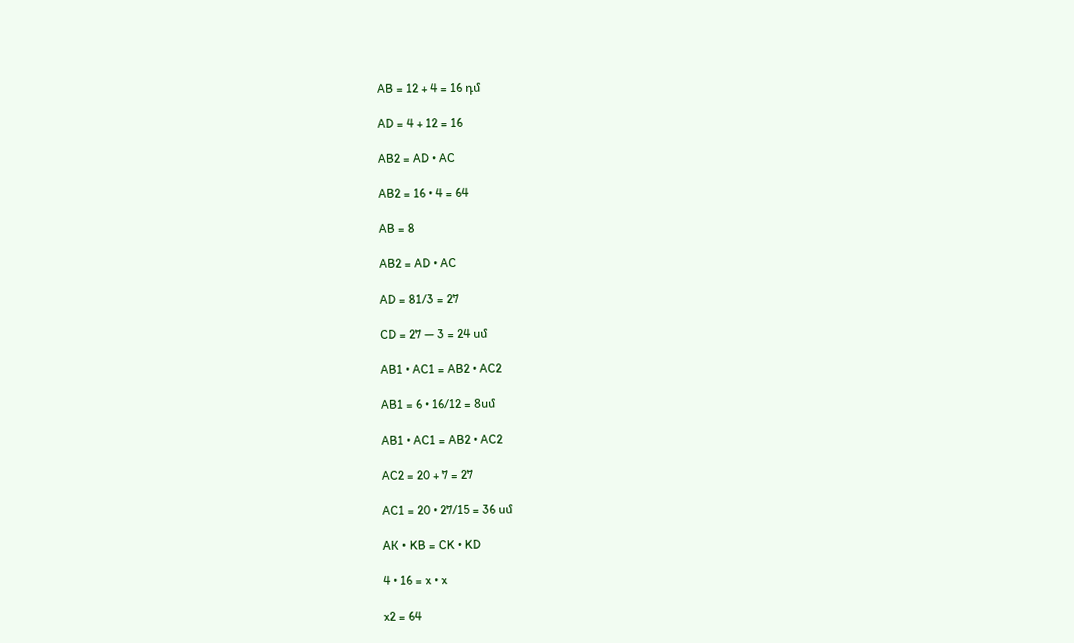AB = 12 + 4 = 16 դմ

AD = 4 + 12 = 16

AB2 = AD • AC

AB2 = 16 • 4 = 64

AB = 8

AB2 = AD • AC

AD = 81/3 = 27

CD = 27 — 3 = 24 սմ

AB1 • AC1 = AB2 • AC2

AB1 = 6 • 16/12 = 8սմ

AB1 • AC1 = AB2 • AC2

AC2 = 20 + 7 = 27

AC1 = 20 • 27/15 = 36 սմ

АК • KB = CK • KD

4 • 16 = x • x

x2 = 64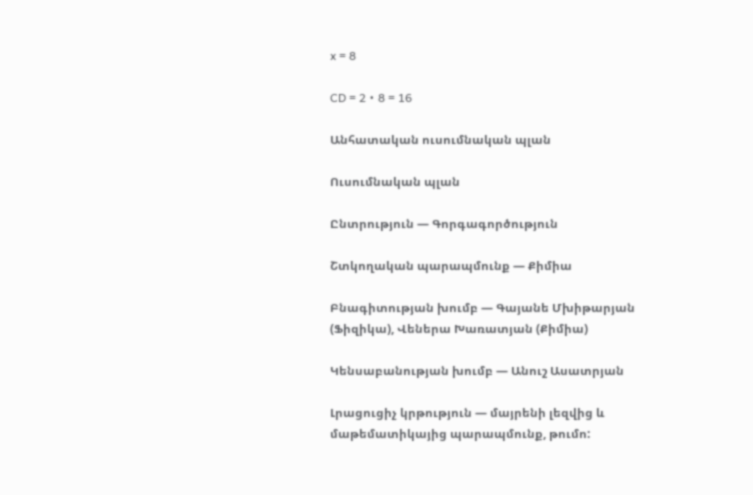x = 8

CD = 2 • 8 = 16

Անհատական ուսումնական պլան

Ուսումնական պլան

Ընտրություն — Գորգագործություն

Շտկողական պարապմունք — Քիմիա

Բնագիտության խումբ — Գայանե Մխիթարյան (Ֆիզիկա), Վեներա Խառատյան (Քիմիա)

Կենսաբանության խումբ — Անուշ Ասատրյան

Լրացուցիչ կրթություն — մայրենի լեզվից և մաթեմատիկայից պարապմունք, թումո: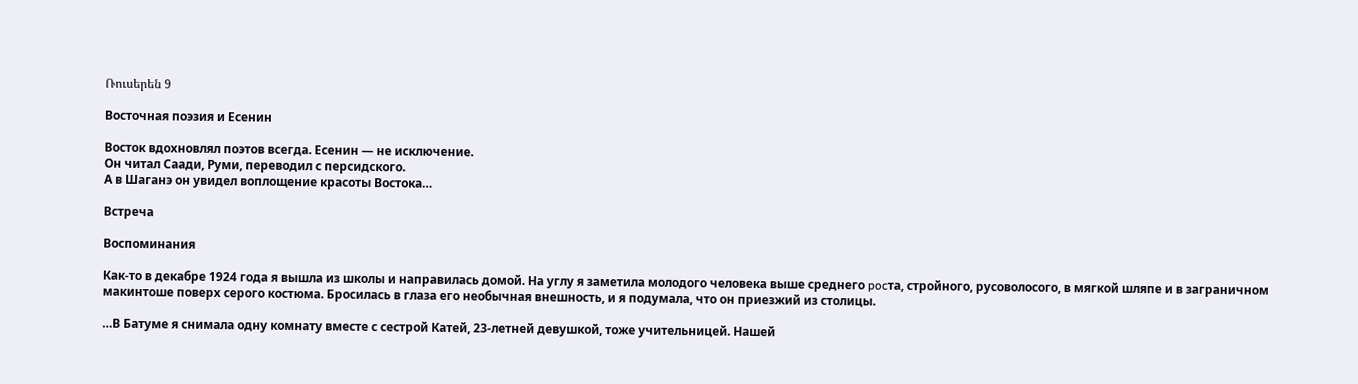Ռուսերեն 9

Восточная поэзия и Есенин

Восток вдохновлял поэтов всегда. Есенин — не исключение.
Он читал Саади, Руми, переводил с персидского.
А в Шаганэ он увидел воплощение красоты Востока…

Встреча

Воспоминания

Как-то в декабре 1924 года я вышла из школы и направилась домой. На углу я заметила молодого человека выше среднего pocтa, стройного, русоволосого, в мягкой шляпе и в заграничном макинтоше поверх серого костюма. Бросилась в глаза его необычная внешность, и я подумала, что он приезжий из столицы.

…В Батуме я снимала одну комнату вместе с сестрой Катей, 23-летней девушкой, тоже учительницей. Нашей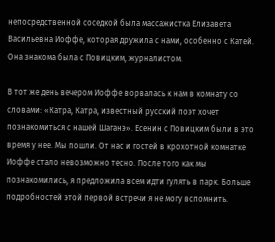непосредственной соседкой была массажистка Елизавета Васильевна Иоффе, которая дружила с нами, особенно с Катей. Она знакома была с Повицким, журналистом.

В тот же день вечером Иоффе ворвалась к нам в комнату со словами: «Катра, Катра, известный русский поэт хочет познакомиться с нашей Шаганэ». Есенин с Повицким были в это время у нее. Мы пошли. От нас и гостей в крохотной комнатке Иоффе стало невозможно тесно. После того как мы познакомились, я предложила всем идти гулять в парк. Больше подробностей этой первой встречи я не могу вспомнить.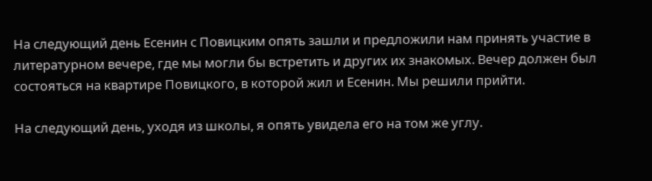На следующий день Есенин с Повицким опять зашли и предложили нам принять участие в литературном вечере, где мы могли бы встретить и других их знакомых. Вечер должен был состояться на квартире Повицкого, в которой жил и Есенин. Мы решили прийти.

На следующий день, уходя из школы, я опять увидела его на том же углу.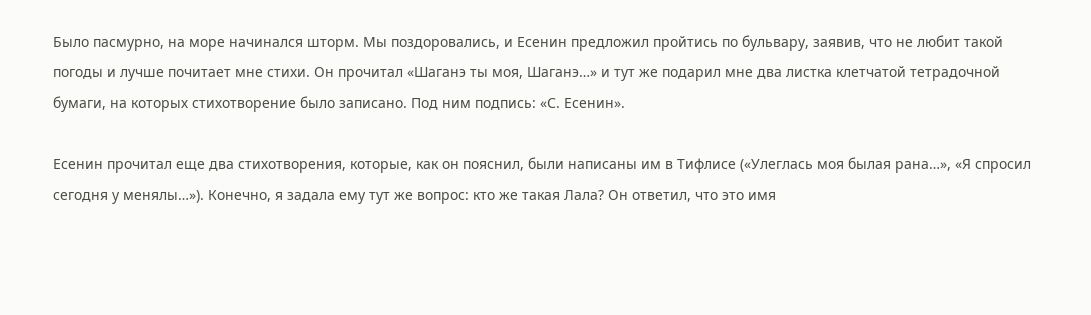Было пасмурно, на море начинался шторм. Мы поздоровались, и Есенин предложил пройтись по бульвару, заявив, что не любит такой погоды и лучше почитает мне стихи. Он прочитал «Шаганэ ты моя, Шаганэ…» и тут же подарил мне два листка клетчатой тетрадочной бумаги, на которых стихотворение было записано. Под ним подпись: «С. Есенин».

Есенин прочитал еще два стихотворения, которые, как он пояснил, были написаны им в Тифлисе («Улеглась моя былая рана…», «Я спросил сегодня у менялы…»). Конечно, я задала ему тут же вопрос: кто же такая Лала? Он ответил, что это имя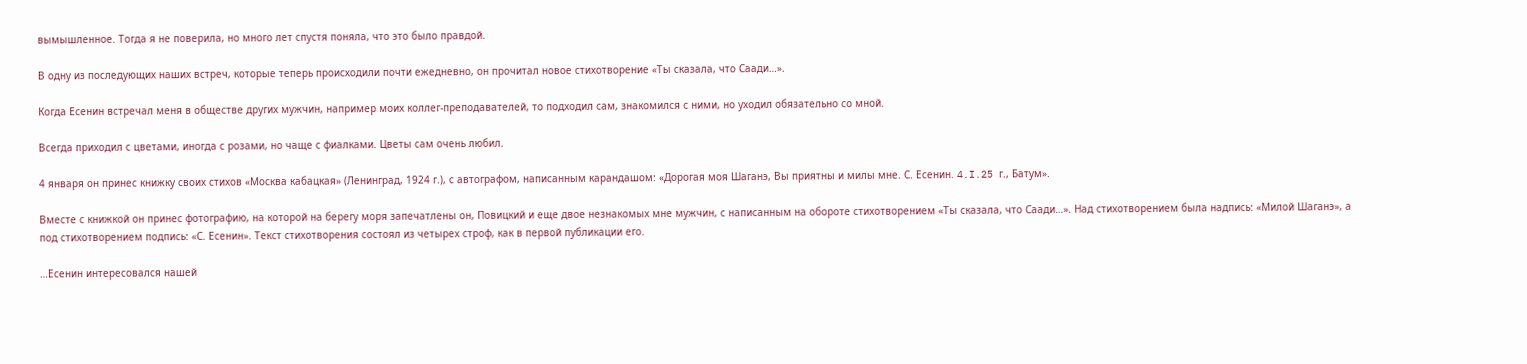вымышленное. Тогда я не поверила, но много лет спустя поняла, что это было правдой.

В одну из последующих наших встреч, которые теперь происходили почти ежедневно, он прочитал новое стихотворение «Ты сказала, что Саади…».

Когда Есенин встречал меня в обществе других мужчин, например моих коллег-преподавателей, то подходил сам, знакомился с ними, но уходил обязательно со мной.

Всегда приходил с цветами, иногда с розами, но чаще с фиалками. Цветы сам очень любил.

4 января он принес книжку своих стихов «Москва кабацкая» (Ленинград, 1924 г.), с автографом, написанным карандашом: «Дорогая моя Шаганэ, Вы приятны и милы мне. С. Есенин. 4.I.25 г., Батум».

Вместе с книжкой он принес фотографию, на которой на берегу моря запечатлены он, Повицкий и еще двое незнакомых мне мужчин, с написанным на обороте стихотворением «Ты сказала, что Саади…». Над стихотворением была надпись: «Милой Шаганэ», а под стихотворением подпись: «С. Есенин». Текст стихотворения состоял из четырех строф, как в первой публикации его.

…Есенин интересовался нашей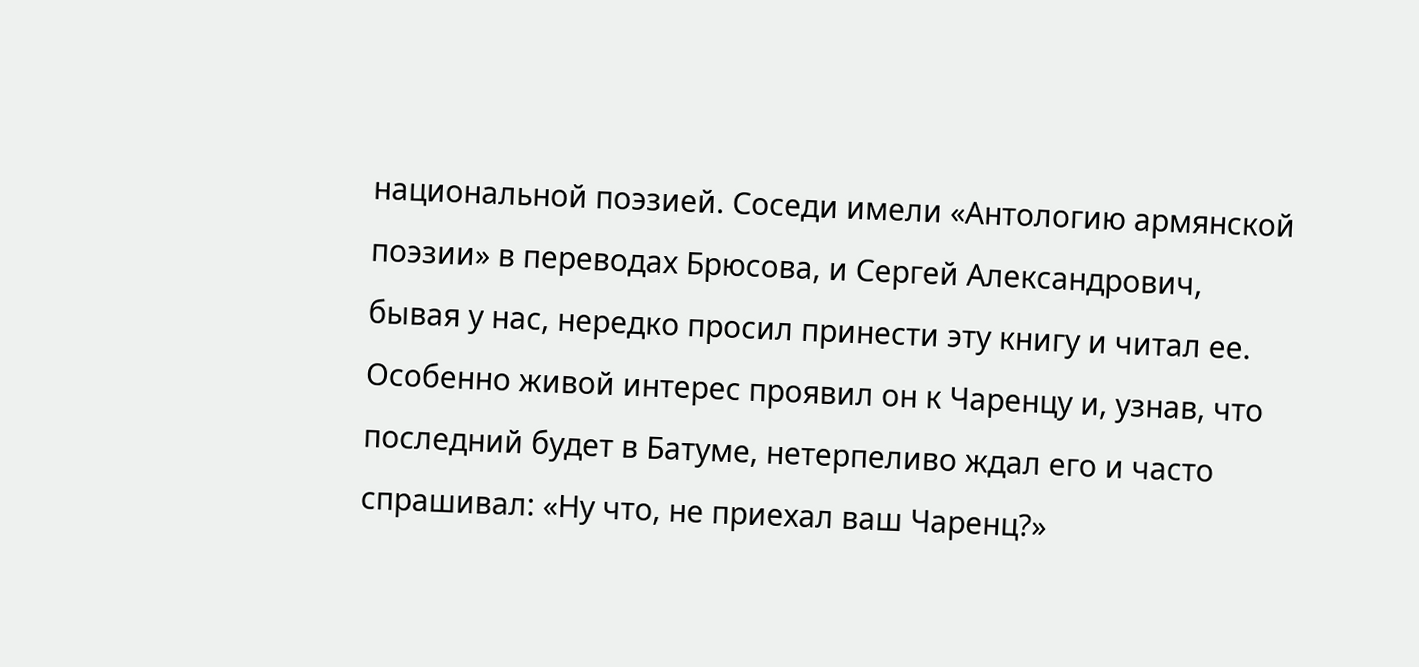национальной поэзией. Соседи имели «Антологию армянской поэзии» в переводах Брюсова, и Сергей Александрович, бывая у нас, нередко просил принести эту книгу и читал ее. Особенно живой интерес проявил он к Чаренцу и, узнав, что последний будет в Батуме, нетерпеливо ждал его и часто спрашивал: «Ну что, не приехал ваш Чаренц?»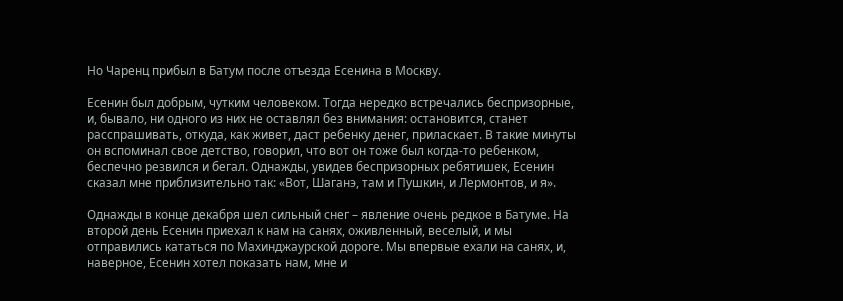Но Чаренц прибыл в Батум после отъезда Есенина в Москву.

Есенин был добрым, чутким человеком. Тогда нередко встречались беспризорные, и, бывало, ни одного из них не оставлял без внимания: остановится, станет расспрашивать, откуда, как живет, даст ребенку денег, приласкает. В такие минуты он вспоминал свое детство, говорил, что вот он тоже был когда-то ребенком, беспечно резвился и бегал. Однажды, увидев беспризорных ребятишек, Есенин сказал мне приблизительно так: «Вот, Шаганэ, там и Пушкин, и Лермонтов, и я».

Однажды в конце декабря шел сильный снег – явление очень редкое в Батуме. На второй день Есенин приехал к нам на санях, оживленный, веселый, и мы отправились кататься по Махинджаурской дороге. Мы впервые ехали на санях, и, наверное, Есенин хотел показать нам, мне и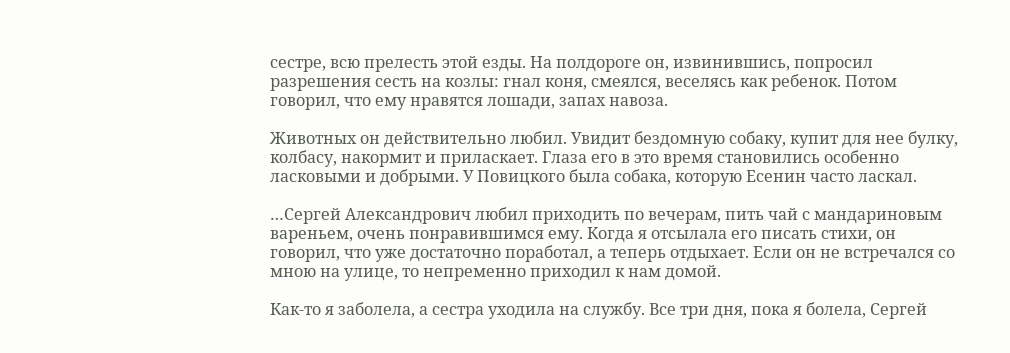сестре, всю прелесть этой езды. На полдороге он, извинившись, попросил разрешения сесть на козлы: гнал коня, смеялся, веселясь как ребенок. Потом говорил, что ему нравятся лошади, запах навоза.

Животных он действительно любил. Увидит бездомную собаку, купит для нее булку, колбасу, накормит и приласкает. Глаза его в это время становились особенно ласковыми и добрыми. У Повицкого была собака, которую Есенин часто ласкал.

…Сергей Александрович любил приходить по вечерам, пить чай с мандариновым вареньем, очень понравившимся ему. Когда я отсылала его писать стихи, он говорил, что уже достаточно поработал, а теперь отдыхает. Если он не встречался со мною на улице, то непременно приходил к нам домой.

Как-то я заболела, а сестра уходила на службу. Все три дня, пока я болела, Сергей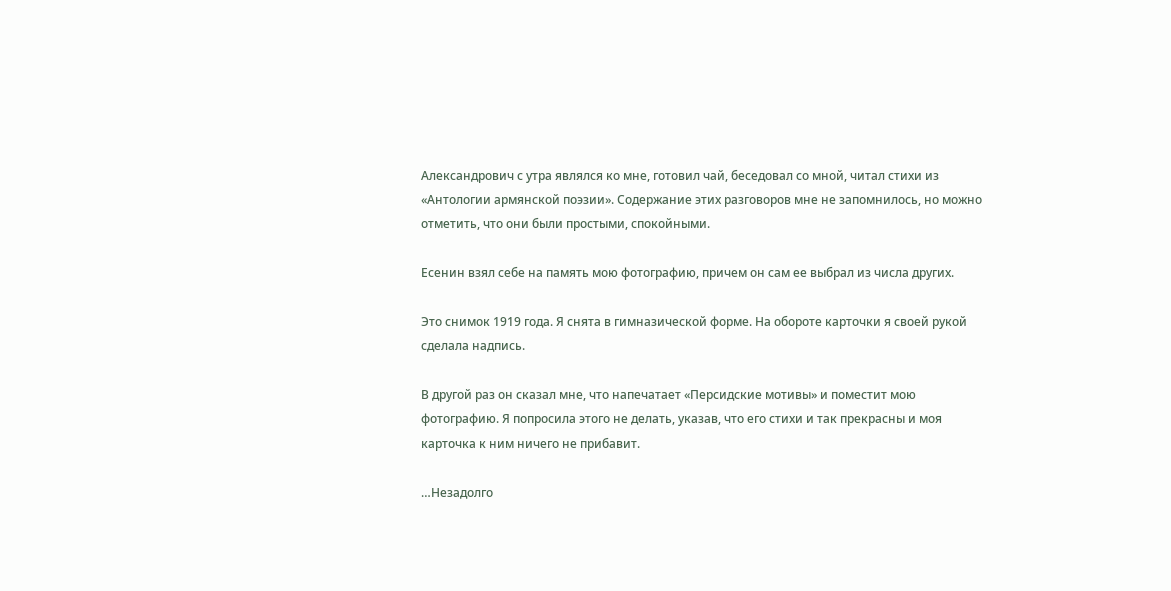Александрович с утра являлся ко мне, готовил чай, беседовал со мной, читал стихи из «Антологии армянской поэзии». Содержание этих разговоров мне не запомнилось, но можно отметить, что они были простыми, спокойными.

Есенин взял себе на память мою фотографию, причем он сам ее выбрал из числа других.

Это снимок 1919 года. Я снята в гимназической форме. На обороте карточки я своей рукой сделала надпись.

В другой раз он сказал мне, что напечатает «Персидские мотивы» и поместит мою фотографию. Я попросила этого не делать, указав, что его стихи и так прекрасны и моя карточка к ним ничего не прибавит.

…Незадолго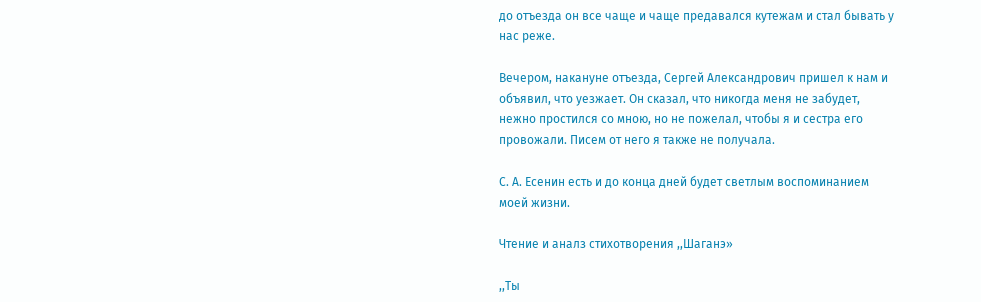до отъезда он все чаще и чаще предавался кутежам и стал бывать у нас реже.

Вечером, накануне отъезда, Сергей Александрович пришел к нам и объявил, что уезжает. Он сказал, что никогда меня не забудет, нежно простился со мною, но не пожелал, чтобы я и сестра его провожали. Писем от него я также не получала.

С. А. Есенин есть и до конца дней будет светлым воспоминанием моей жизни.

Чтение и аналз стихотворения ,,Шаганэ»

,,Ты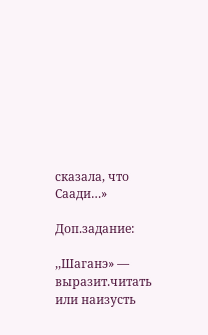сказала, что Саади…»

Доп.задание:

,,Шаганэ» — выразит.читать или наизусть